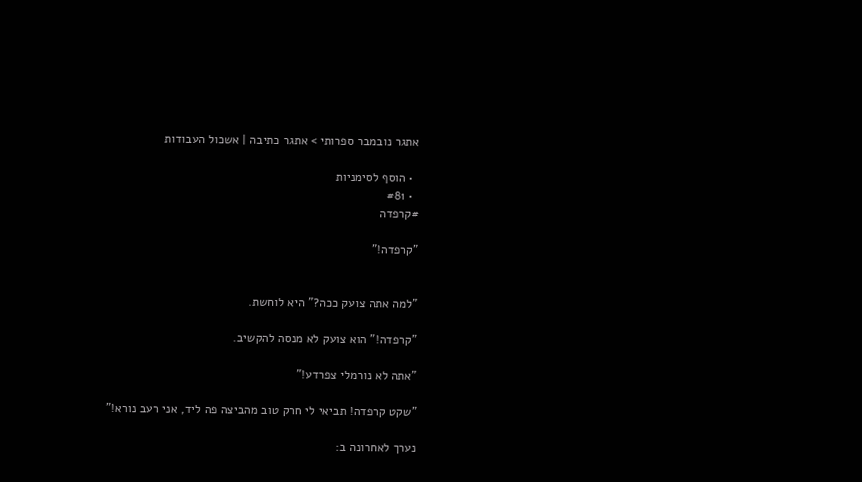אתגר נובמבר ספרותי > אתגר כתיבה | אשכול העבודות

  • הוסף לסימניות
  • #81
#קרפדה

"קרפדה!"


"למה אתה צועק ככה?" היא לוחשת.

"קרפדה!" הוא צועק לא מנסה להקשיב.

"אתה לא נורמלי צפרדע!"

"שקט קרפדה! תביאי לי חרק טוב מהביצה פה ליד, אני רעב נורא!"

נערך לאחרונה ב: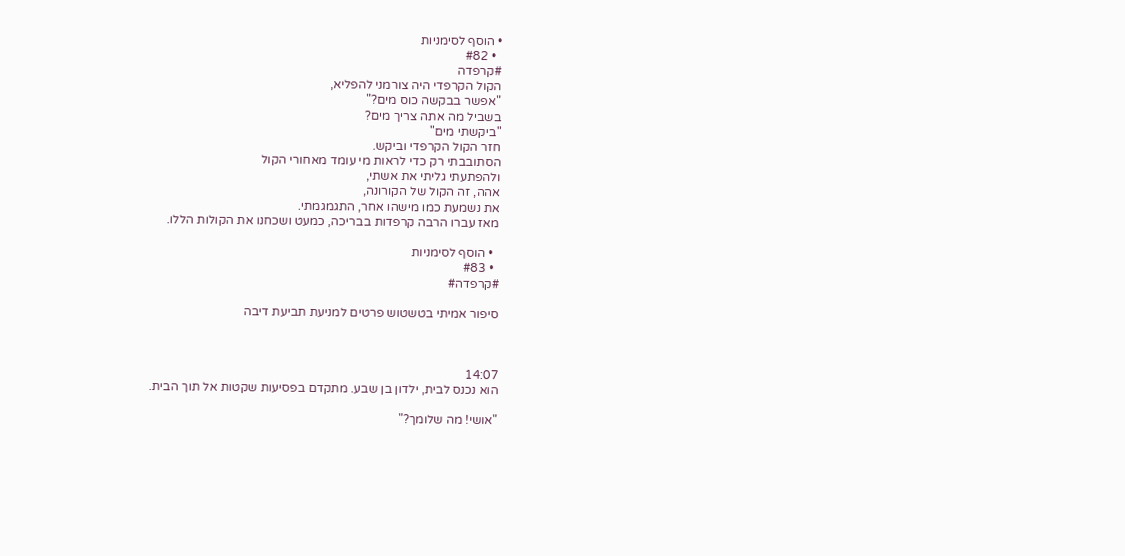• הוסף לסימניות
  • #82
#קרפדה
הקול הקרפדי היה צורמני להפליא,
"אפשר בבקשה כוס מים?"
בשביל מה אתה צריך מים?
"ביקשתי מים"
חזר הקול הקרפדי וביקש.
הסתובבתי רק כדי לראות מי עומד מאחורי הקול
ולהפתעתי גליתי את אשתי,
אהה, זה הקול של הקורונה,
את נשמעת כמו מישהו אחר, התגמגמתי.
מאז עברו הרבה קרפדות בבריכה, כמעט ושכחנו את הקולות הללו.

  • הוסף לסימניות
  • #83
#קרפדה#

סיפור אמיתי בטשטוש פרטים למניעת תביעת דיבה



14:07
הוא נכנס לבית, ילדון בן שבע. מתקדם בפסיעות שקטות אל תוך הבית.

"אושי! מה שלומך?"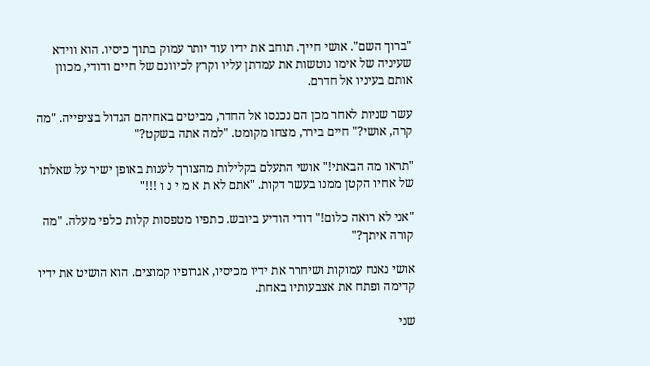"ברוך השם". אושי חייך. תוחב את ידיו עוד יותר עמוק בתוך כיסיו. הוא ווידא שעיניה של אימו נוטשות את עמדתן עליו וקרץ לכיוונם של חיים ודודי, מכוון אותם בעיניו אל חדרם.

עשר שניות לאחר מכן הם נכנסו אל החדר, מביטים באחיהם הגדול בציפייה. "מה קרה, אושי?" חיים בירר, מצחו מקומט. "למה אתה בשקט?"

"תראו מה הבאתי!" אושי התעלם בקלילות מהצורך לענות באופן ישיר על שאלתו של אחיו הקטן ממנו בעשר דקות. "אתם לא ת א מ י נ ו !!!"

"אני לא רואה כלום!" דודי הודיע ביובש. כתפיו מטפסות קלות כלפי מעלה. "מה קורה איתך?"

אושי נאנח עמוקות ושיחרר את ידיו מכיסיו, אגרופיו קמוצים. הוא הושיט את ידיו קדימה ופתח את אצבעותיו באחת.

שני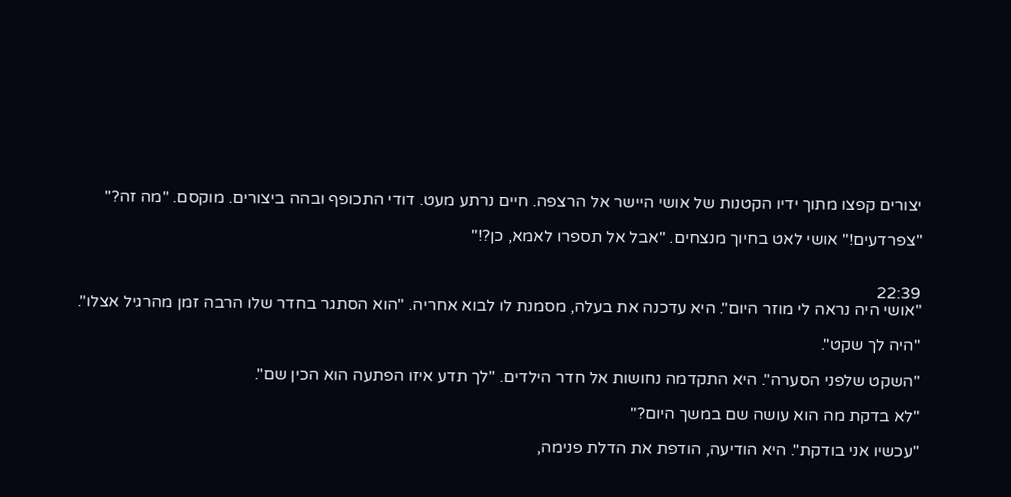יצורים קפצו מתוך ידיו הקטנות של אושי היישר אל הרצפה. חיים נרתע מעט. דודי התכופף ובהה ביצורים. מוקסם. "מה זה?"

"צפרדעים!" אושי לאט בחיוך מנצחים. "אבל אל תספרו לאמא, כן?!"


22:39
"אושי היה נראה לי מוזר היום". היא עדכנה את בעלה, מסמנת לו לבוא אחריה. "הוא הסתגר בחדר שלו הרבה זמן מהרגיל אצלו".

"היה לך שקט".

"השקט שלפני הסערה". היא התקדמה נחושות אל חדר הילדים. "לך תדע איזו הפתעה הוא הכין שם".

"לא בדקת מה הוא עושה שם במשך היום?"

"עכשיו אני בודקת". היא הודיעה, הודפת את הדלת פנימה,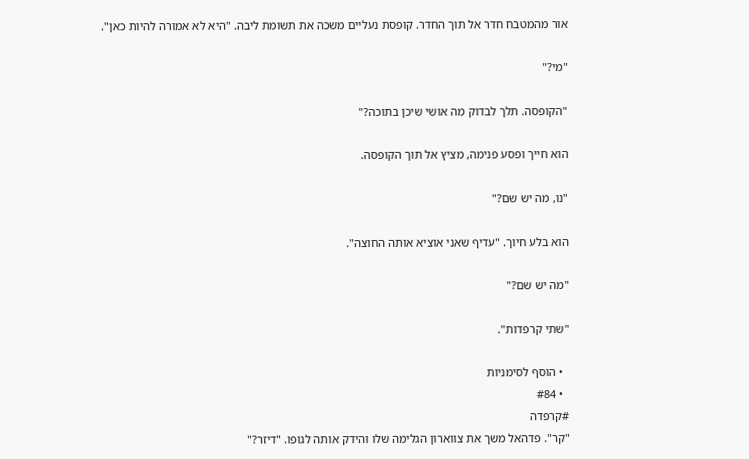אור מהמטבח חדר אל תוך החדר. קופסת נעליים משכה את תשומת ליבה. "היא לא אמורה להיות כאן".

"מי?"

"הקופסה. תלך לבדוק מה אושי שיכן בתוכה?"

הוא חייך ופסע פנימה, מציץ אל תוך הקופסה.

"נו, מה יש שם?"

הוא בלע חיוך. "עדיף שאני אוציא אותה החוצה".

"מה יש שם?"

"שתי קרפדות".

  • הוסף לסימניות
  • #84
#קרפדה
"קר". פדהאל משך את צווארון הגלימה שלו והידק אותה לגופו. "דיזר?"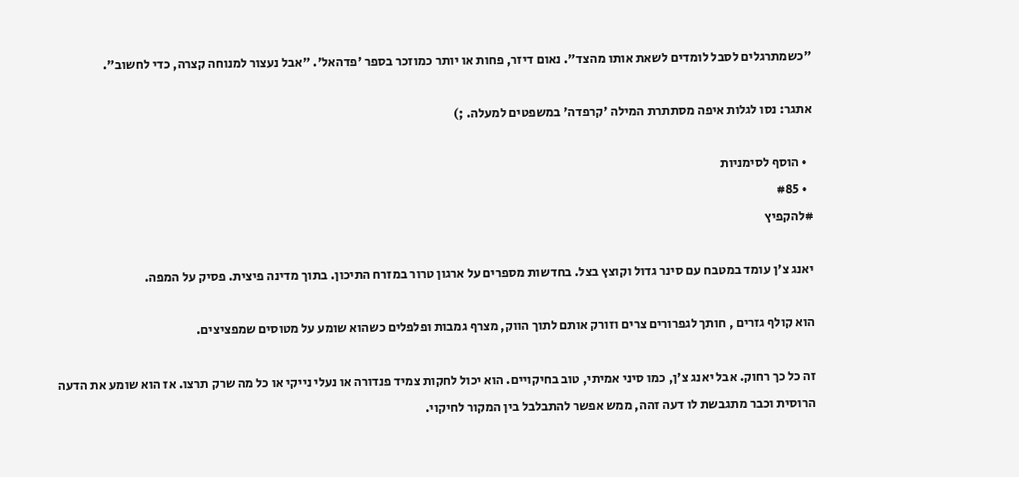"כשמתרגלים לסבל לומדים לשאת אותו מהצד". נאום דיזר, פחות או יותר כמוזכר בספר 'פדהאל'. "אבל נעצור למנוחה קצרה, כדי לחשוב".

אתגר: נסו לגלות איפה מסתתרת המילה 'קרפדה' במשפטים למעלה. ;)

  • הוסף לסימניות
  • #85
#להקפיץ

יאנג צ'ן עומד במטבח עם סינר גדול וקוצץ בצל. בחדשות מספרים על ארגון טרור במזרח התיכון. בתוך מדינה פיצית. פסיק על המפה.

הוא קולף גזרים , חותך לגפרורים צרים וזורק אותם לתוך הווק, מצרף גמבות ופלפלים כשהוא שומע על מטוסים שמפציצים.

זה כל כך רחוק. אבל יאנג צ'ן, כמו סיני אמיתי, טוב בחיקויים. הוא יכול לחקות צמיד פנדורה או נעלי נייקי או כל מה שרק תרצו. אז הוא שומע את הדעה הרוסית וכבר מתגבשת לו דעה זהה, ממש אפשר להתבלבל בין המקור לחיקוי.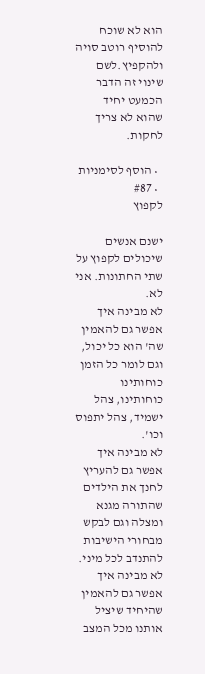הוא לא שוכח להוסיף רוטב סויה ולהקפיץ.לשם שינוי זה הדבר הכמעט יחיד שהוא לא צריך לחקות.

  • הוסף לסימניות
  • #87
לקפוץ

ישנם אנשים שיכולים לקפוץ על שתי החתונות. אני לא.
לא מבינה איך אפשר גם להאמין שה' הוא כל יכול, וגם לומר כל הזמן כוחותינו כוחותינו, צהל ישמיד, צהל יתפוס וכו'.
לא מבינה איך אפשר גם להעריץ לחנך את הילדים שהתורה מגנא ומצלה וגם לבקש מבחורי הישיבות להתנדב לכל מיני.
לא מבינה איך אפשר גם להאמין שהיחיד שיציל אותנו מכל המצב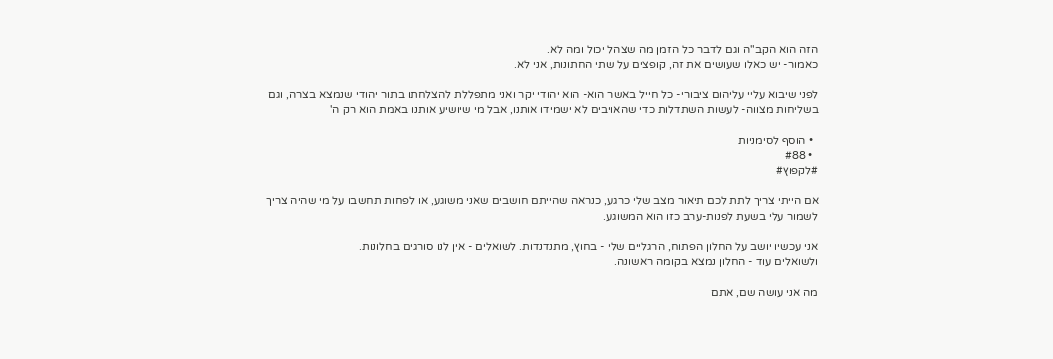הזה הוא הקב"ה וגם לדבר כל הזמן מה שצהל יכול ומה לא.
כאמור- יש כאלו שעושים את זה, קופצים על שתי החתונות, אני לא.

לפני שיבוא עליי עליהום ציבורי- כל חייל באשר הוא- הוא יהודי יקר ואני מתפללת להצלחתו בתור יהודי שנמצא בצרה, וגם בשליחות מצווה- לעשות השתדלות כדי שהאויבים לא ישמידו אותנו, אבל מי שיושיע אותנו באמת הוא רק ה'

  • הוסף לסימניות
  • #88
#לקפוץ#

אם הייתי צריך לתת לכם תיאור מצב שלי כרגע, כנראה שהייתם חושבים שאני משוגע, או לפחות תחשבו על מי שהיה צריך לשמור עלי בשעת לפנות-ערב כזו הוא המשוגע.

אני עכשיו יושב על החלון הפתוח, הרגליים שלי - בחוץ, מתנדנדות. לשואלים - אין לנו סורגים בחלונות.
ולשואלים עוד - החלון נמצא בקומה ראשונה.

מה אני עושה שם, אתם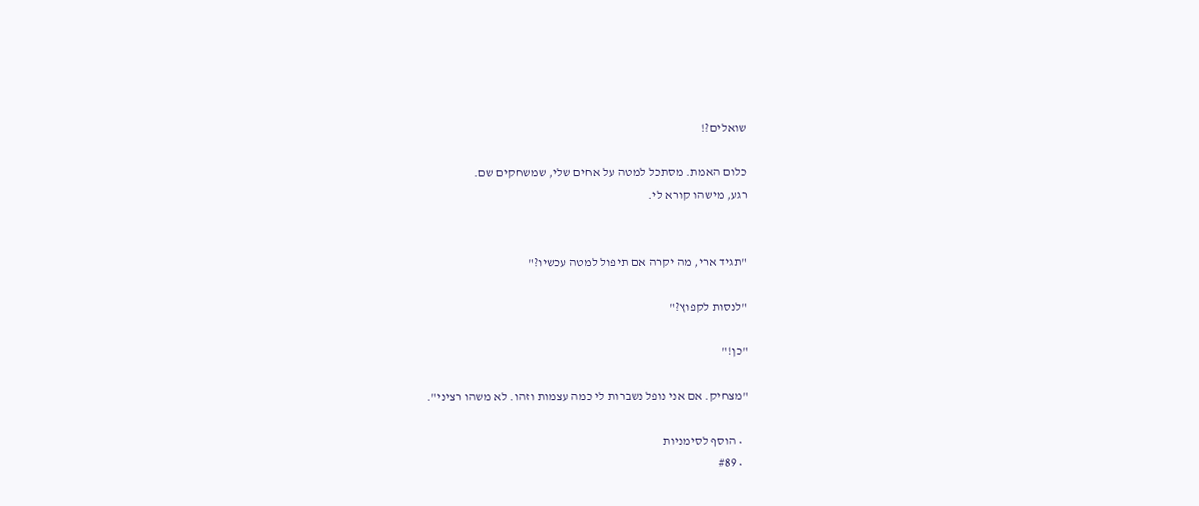שואלים?!

כלום האמת. מסתכל למטה על אחים שלי, שמשחקים שם.
רגע, מישהו קורא לי.


"תגיד ארי, מה יקרה אם תיפול למטה עכשיו?"

"לנסות לקפוץ?"

"כן!"

"מצחיק. אם אני נופל נשברות לי כמה עצמות וזהו. לא משהו רציני".

  • הוסף לסימניות
  • #89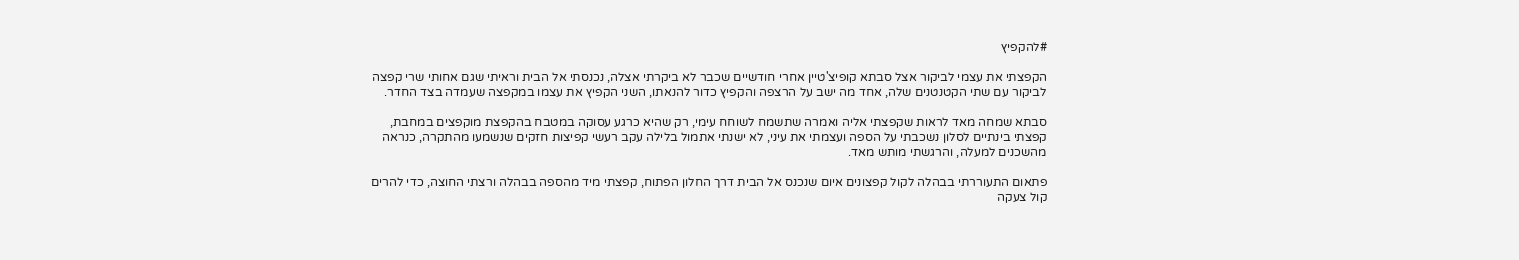#להקפיץ

הקפצתי את עצמי לביקור אצל סבתא קופיצ'טיין אחרי חודשיים שכבר לא ביקרתי אצלה, נכנסתי אל הבית וראיתי שגם אחותי שרי קפצה לביקור עם שתי הקטנטנים שלה, אחד מה ישב על הרצפה והקפיץ כדור להנאתו, השני הקפיץ את עצמו במקפצה שעמדה בצד החדר.

סבתא שמחה מאד לראות שקפצתי אליה ואמרה שתשמח לשוחח עימי, רק שהיא כרגע עסוקה במטבח בהקפצת מוקפצים במחבת, קפצתי בינתיים לסלון נשכבתי על הספה ועצמתי את עיני, לא ישנתי אתמול בלילה עקב רעשי קפיצות חזקים שנשמעו מהתקרה, כנראה מהשכנים למעלה, והרגשתי מותש מאד.

פתאום התעוררתי בבהלה לקול קפצונים איום שנכנס אל הבית דרך החלון הפתוח, קפצתי מיד מהספה בבהלה ורצתי החוצה, כדי להרים קול צעקה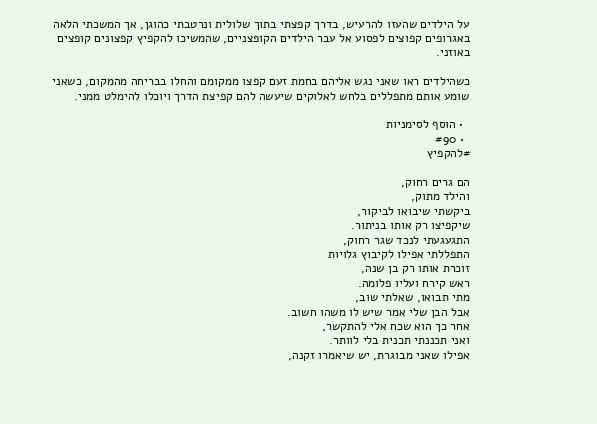על הילדים שהעזו להרעיש, בדרך קפצתי בתוך שלולית ונרטבתי כהוגן, אך המשכתי הלאה באגרופים קפוצים לפסוע אל עבר הילדים הקופצניים, שהמשיכו להקפיץ קפצונים קופצים באוזני.

כשהילדים ראו שאני נגש אליהם בחמת זעם קפצו ממקומם והחלו בבריחה מהמקום, כשאני שומע אותם מתפללים בלחש לאלוקים שיעשה להם קפיצת הדרך ויוכלו להימלט ממני.

  • הוסף לסימניות
  • #90
#להקפיץ

הם גרים רחוק,
והילד מתוק,
ביקשתי שיבואו לביקור,
שיקפיצו רק אותו בניתור.
התגעגעתי לנכד שגר רחוק,
התפללתי אפילו לקיבוץ גלויות
זוכרת אותו רק בן שנה,
ראש קירח ועליו פלומה.
מתי תבואו, שאלתי שוב,
אבל הבן שלי אמר שיש לו משהו חשוב.
אחר כך הוא שכח אלי להתקשר,
ואני תכננתי תכנית בלי לוותר.
אפילו שאני מבוגרת, יש שיאמרו זקנה,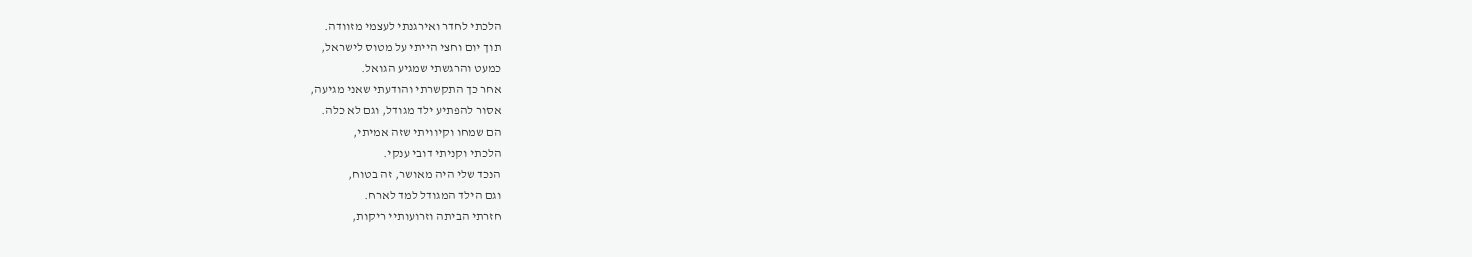הלכתי לחדר ואירגנתי לעצמי מזוודה.
תוך יום וחצי הייתי על מטוס לישראל,
כמעט והרגשתי שמגיע הגואל.
אחר כך התקשרתי והודעתי שאני מגיעה,
אסור להפתיע ילד מגודל, וגם לא כלה.
הם שמחו וקיוויתי שזה אמיתי,
הלכתי וקניתי דובי ענקי.
הנכד שלי היה מאושר, זה בטוח,
וגם הילד המגודל למד לארח.
חזרתי הביתה וזרועותיי ריקות,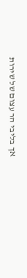אך בליבי הר עצום של שירות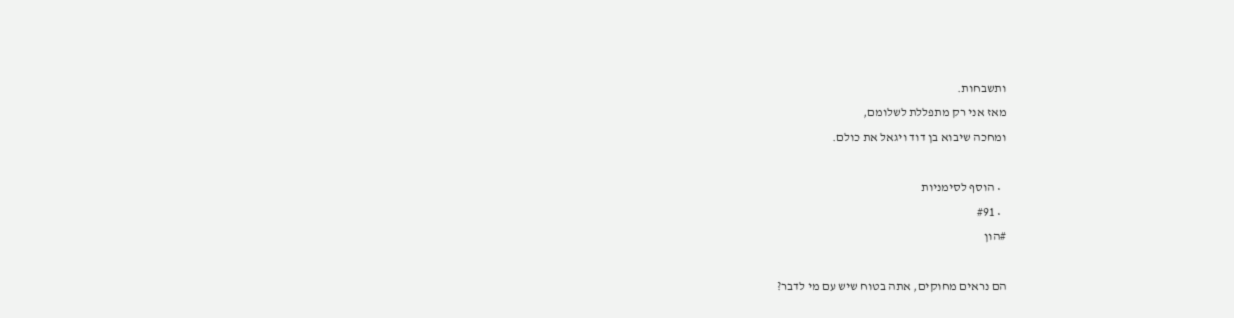ותשבחות.
מאז אני רק מתפללת לשלומם,
ומחכה שיבוא בן דוד ויגאל את כולם.

  • הוסף לסימניות
  • #91
#הון

הם נראים מחוקים, אתה בטוח שיש עם מי לדבר?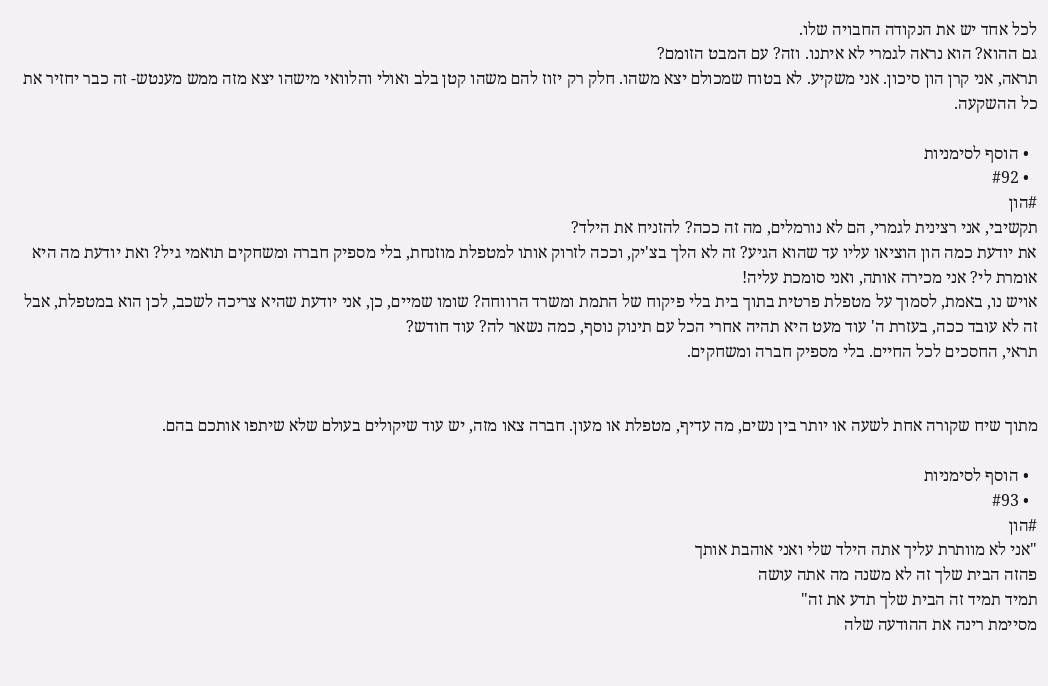לכל אחד יש את הנקודה החבויה שלו.
גם ההוא? הוא נראה לגמרי לא איתנו. וזה? עם המבט הזומם?
תראה, אני קרן הון סיכון. אני משקיע. לא בטוח שמכולם יצא משהו. חלק רק יזוז להם משהו קטן בלב ואולי והלוואי מישהו יצא מזה ממש מענטש- זה כבר יחזיר את כל ההשקעה.

  • הוסף לסימניות
  • #92
#הון
תקשיבי, אני רצינית לגמרי, הם לא נורמלים, מה זה ככה? להזניח את הילד?
את יודעת כמה הון הוציאו עליו עד שהוא הגיע? זה לא הלך בצ'יק, וככה לזרוק אותו למטפלת מוזנחת, בלי מספיק חברה ומשחקים תואמי גיל? ואת יודעת מה היא אומרת לי? אני מכירה אותה, ואני סומכת עליה!
אויש נו, באמת, לסמוך על מטפלת פרטית בתוך בית בלי פיקוח של התמת ומשרד הרווחה? שומו שמיים, כן, אני יודעת שהיא צריכה לשכב, לכן הוא במטפלת, אבל זה לא עובד ככה, בעזרת ה' עוד מעט היא תהיה אחרי הכל עם תינוק נוסף, כמה נשאר לה? עוד חודש?
תראי, החסכים לכל החיים. בלי מספיק חברה ומשחקים.


מתוך שיח שקורה אחת לשעה או יותר בין נשים, מה עדיף, מטפלת או מעון. חברה צאו מזה, יש עוד שיקולים בעולם שלא שיתפו אותכם בהם.

  • הוסף לסימניות
  • #93
#הון
"אני לא מוותרת עליך אתה הילד שלי ואני אוהבת אותך
פהזה הבית שלך זה לא משנה מה אתה עושה
תמיד תמיד זה הבית שלך תדע את זה"
מסיימת רינה את ההודעה שלה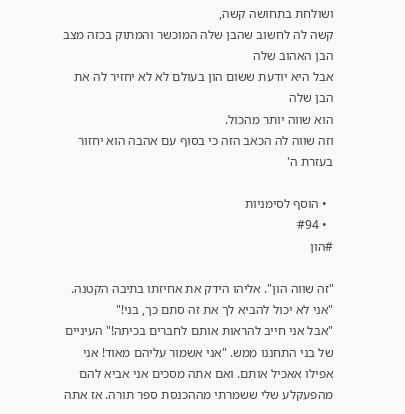ושולחת בתחושה קשה,
קשה לה לחשוב שהבן שלה המוכשר והמתוק בכזה מצב
הבן האהוב שלה
אבל היא יודעת ששום הון בעולם לא לא יחזיר לה את הבן שלה
הוא שווה יותר מהכול.
וזה שווה לה הכאב הזה כי בסוף עם אהבה הוא יחזור בעזרת ה'

  • הוסף לסימניות
  • #94
#הון

"זה שווה הון". אליהו הידק את אחיזתו בתיבה הקטנה. "אני לא יכול להביא לך את זה סתם כך, בני!"
"אבל אני חייב להראות אותם לחברים בכיתה!" העיניים של בני התחננו ממש. "אני אשמור עליהם מאוד! אני אפילו אאכיל אותם. ואם אתה מסכים אני אביא להם מהפעקלע שלי ששמרתי מההכנסת ספר תורה. אז אתה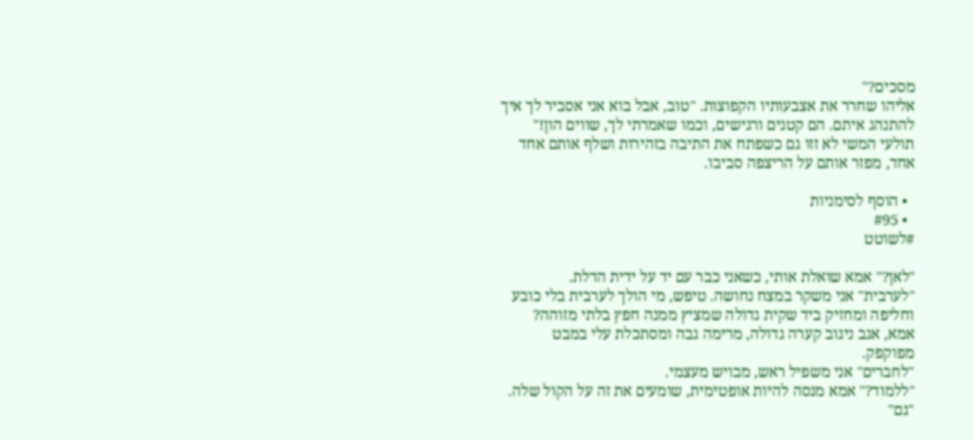מסכים?"
אליהו שחרר את אצבעותיו הקפוצות. "טוב, אבל בוא אני אסביר לך איך להתנהג איתם. הם קטנים ורגישים, וכמו שאמרתי לך, שווים הון!"
תולעי המשי לא זזו גם כשפתח את התיבה בזהירות ושלף אותם אחד אחד, מפזר אותם על הריצפה סביבו.

  • הוסף לסימניות
  • #95
#לשוטט

"לאן?" אמא שואלת אותי, כשאני כבר עם יד על ידית הדלת.
"לערבית" אני משקר במצח נחושה. טיפש, מי הולך לערבית בלי כובע וחליפה ומחזיק ביד שקית גדולה שמציץ ממנה חפץ בלתי מזוהה?
אמא, אגב ניגוב קערה גדולה, מרימה גבה ומסתכלת עלי במבט מפוקפק.
"לחברים" אני משפיל ראש, מבויש מעצמי.
"ללמוד?" אמא מנסה להיות אופטימית, שומעים את זה על הקול שלה.
"גם"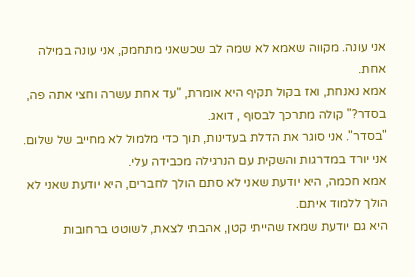אני עונה. מקווה שאמא לא שמה לב שכשאני מתחמק, אני עונה במילה אחת.
אמא נאנחת, ואז בקול תקיף היא אומרת, "עד אחת עשרה וחצי אתה פה, בסדר?" קולה מתרכך לבסוף , דואג.
"בסדר". אני סוגר את הדלת בעדינות, תוך כדי מלמול לא מחייב של שלום.
אני יורד במדרגות והשקית עם הנרגילה מכבידה עלי.
אמא חכמה, היא יודעת שאני לא סתם הולך לחברים, היא יודעת שאני לא הולך ללמוד איתם.
היא גם יודעת שמאז שהייתי קטן, אהבתי לצאת, לשוטט ברחובות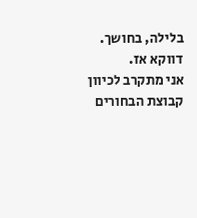בלילה, בחושך. דווקא אז.
אני מתקרב לכיוון קבוצת הבחורים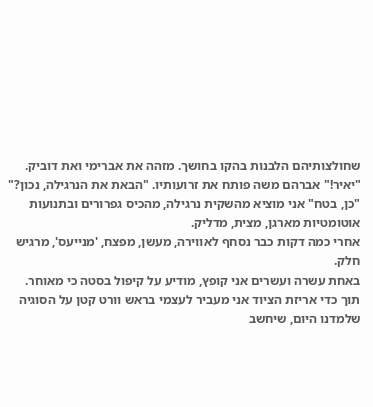שחולצותיהם הלבנות בהקו בחושך. מזהה את אברימי ואת דוביק.
"יאיר!" אברהם משה פותח את זרועותיו. "הבאת את הנרגילה, נכון?"
"כן, בטח" אני מוציא מהשקית נרגילה, מהכיס גפרורים ובתנועות אוטומטיות מארגן, מצית, מדליק.
אחרי כמה דקות כבר נסחף לאווירה, מעשן, מפצח, 'מנייעס', מרגיש חלק.
באחת עשרה ועשרים אני קופץ, מודיע על קיפול בסטה כי מאוחר.
תוך כדי אריזת הציוד אני מעביר לעצמי בראש וורט קטן על הסוגיה שלמדנו היום, שיחשב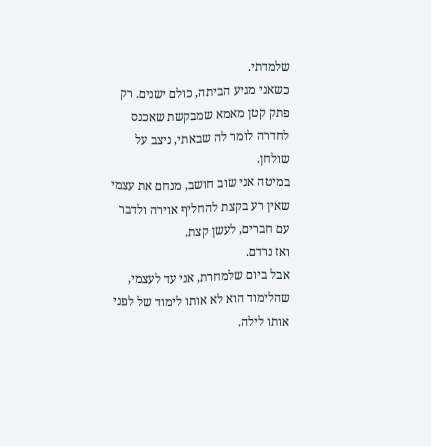שלמדתי.
כשאני מגיע הביתה, כולם ישנים. רק פתק קטן מאמא שמבקשת שאכנס לחדרה לומר לה שבאתי, ניצב על שולחן.
במיטה אני שוב חושב, מנחם את עצמי שאין רע בקצת להחליף אוירה ולדבר עם חברים, לעשן קצת.
ואז נרדם.
אבל ביום שלמחרת, אני עד לעצמי, שהלימוד הוא לא אותו לימוד של לפני אותו לילה.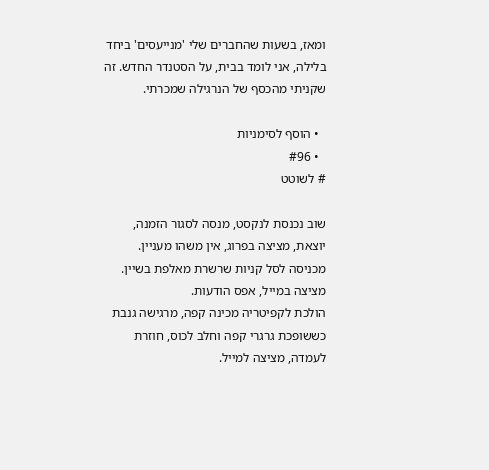ומאז, בשעות שהחברים שלי 'מנייעסים' ביחד בלילה, אני לומד בבית, על הסטנדר החדש. זה שקניתי מהכסף של הנרגילה שמכרתי.

  • הוסף לסימניות
  • #96
# לשוטט

שוב נכנסת לנקסט, מנסה לסגור הזמנה, יוצאת, מציצה בפרוג, אין משהו מעניין.
מכניסה לסל קניות שרשרת מאלפת בשיין.
מציצה במייל, אפס הודעות.
הולכת לקפיטריה מכינה קפה, מרגישה גנבת כששופכת גרגרי קפה וחלב לכוס, חוזרת לעמדה, מציצה למייל.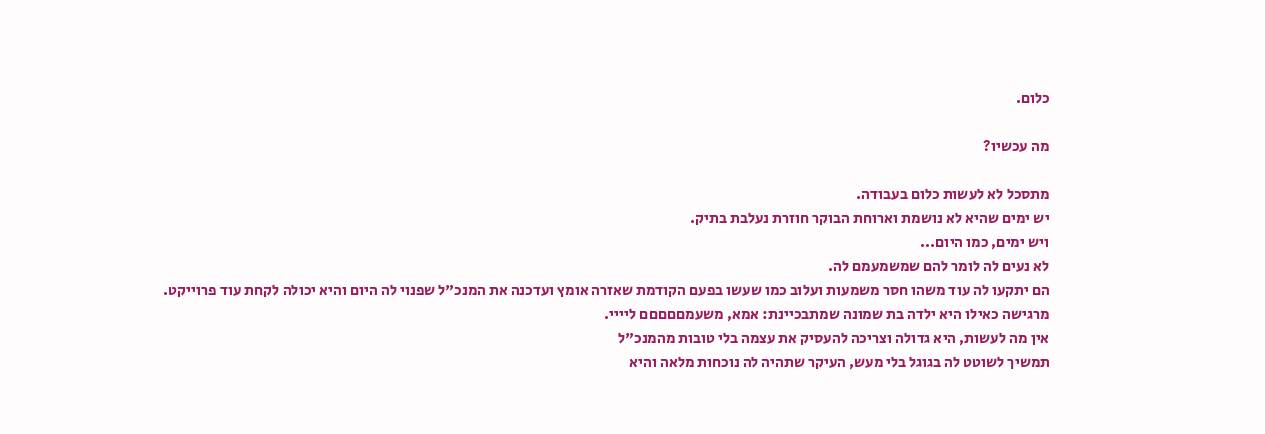כלום.

מה עכשיו?

מתסכל לא לעשות כלום בעבודה.
יש ימים שהיא לא נושמת וארוחת הבוקר חוזרת נעלבת בתיק.
ויש ימים, כמו היום...
לא נעים לה לומר להם שמשמעמם לה.
הם יתקעו לה עוד משהו חסר משמעות ועלוב כמו שעשו בפעם הקודמת שאזרה אומץ ועדכנה את המנכ"ל שפנוי לה היום והיא יכולה לקחת עוד פרוייקט.
מרגישה כאילו היא ילדה בת שמונה שמתבכיינת: אמא, משעמםםםםם ליייי.
אין מה לעשות, היא גדולה וצריכה להעסיק את עצמה בלי טובות מהמנכ"ל
תמשיך לשוטט לה בגוגל בלי מעש, העיקר שתהיה לה נוכחות מלאה והיא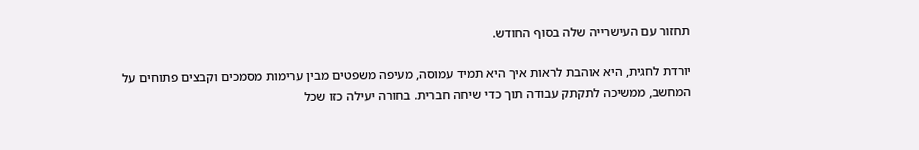תחזור עם העישרייה שלה בסוף החודש.

יורדת לחגית, היא אוהבת לראות איך היא תמיד עמוסה, מעיפה משפטים מבין ערימות מסמכים וקבצים פתוחים על המחשב, ממשיכה לתקתק עבודה תוך כדי שיחה חברית. בחורה יעילה כזו שכל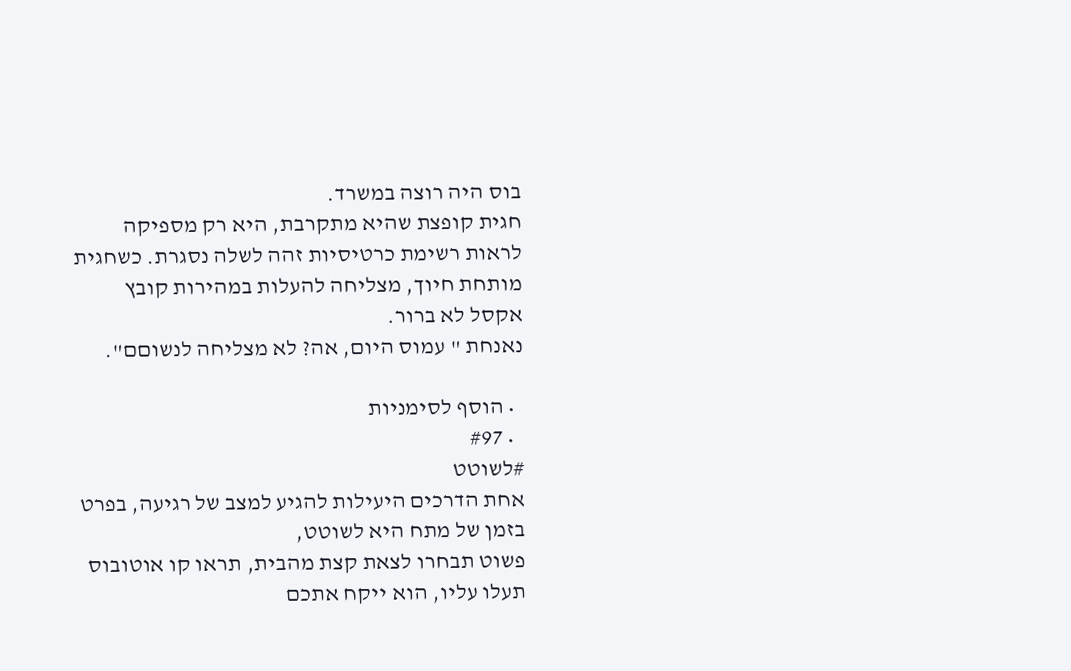בוס היה רוצה במשרד.
חגית קופצת שהיא מתקרבת, היא רק מספיקה לראות רשימת כרטיסיות זהה לשלה נסגרת. כשחגית מותחת חיוך, מצליחה להעלות במהירות קובץ אקסל לא ברור.
נאנחת " עמוס היום, אה? לא מצליחה לנשוםם".

  • הוסף לסימניות
  • #97
#לשוטט
אחת הדרכים היעילות להגיע למצב של רגיעה, בפרט בזמן של מתח היא לשוטט,
פשוט תבחרו לצאת קצת מהבית, תראו קו אוטובוס תעלו עליו, הוא ייקח אתכם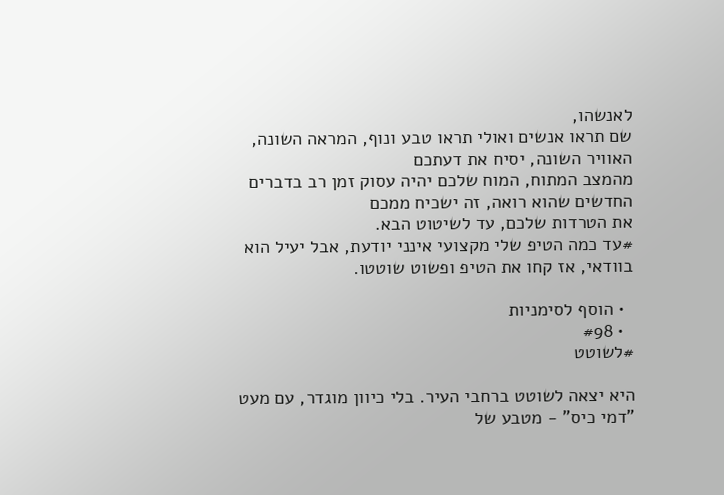לאנשהו,
שם תראו אנשים ואולי תראו טבע ונוף, המראה השונה, האוויר השונה, יסיח את דעתכם
מהמצב המתוח, המוח שלכם יהיה עסוק זמן רב בדברים החדשים שהוא רואה, זה ישכיח ממכם
את הטרדות שלכם, עד לשיטוט הבא.
#עד כמה הטיפ שלי מקצועי אינני יודעת, אבל יעיל הוא בוודאי, אז קחו את הטיפ ופשוט שוטטו.

  • הוסף לסימניות
  • #98
#לשוטט

היא יצאה לשוטט ברחבי העיר. בלי כיוון מוגדר, עם מעט "דמי כיס" - מטבע של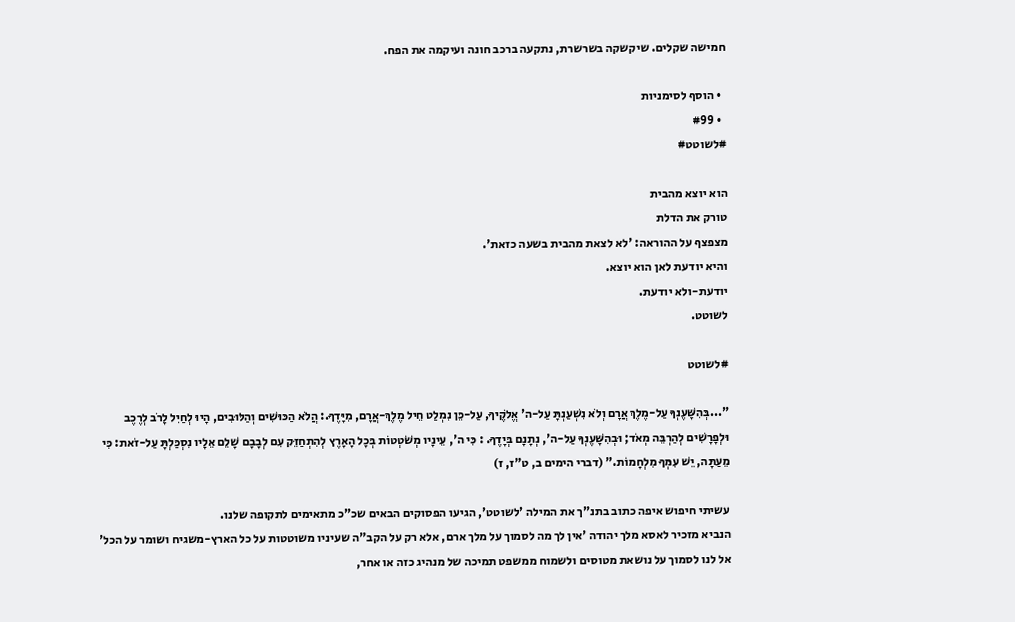חמישה שקלים. שיקשקה בשרשרת, נתקעה ברכב חונה ועיקמה את הפח.

  • הוסף לסימניות
  • #99
#לשוטט#

הוא יוצא מהבית
טורק את הדלת
מצפצף על ההוראה: 'לא לצאת מהבית בשעה כזאת'.
והיא יודעת לאן הוא יוצא.
יודעת-ולא יודעת.
לשוטט.

#לשוטט

"...בְּהִשָּׁעֶנְךָ עַל-מֶלֶךְ אֲרָם וְלֹא נִשְׁעַנְתָּ עַל-ה' אֱלֹקֶיךָ, עַל-כֵּן נִמְלַט חֵיל מֶלֶךְ-אֲרָם, מִיָּדֶךָ.: הֲלֹא הַכּוּשִׁים וְהַלּוּבִים, הָיוּ לְחַיִל לָרֹב לְרֶכֶב וּלְפָרָשִׁים לְהַרְבֵּה מְאֹד; וּבְהִשָּׁעֶנְךָ עַל-ה', נְתָנָם בְּיָדֶךָ. : כִּי ה', עֵינָיו מְשֹׁטְטוֹת בְּכָל הָאָרֶץ לְהִתְחַזֵּק עִם לְבָבָם שָׁלֵם אֵלָיו נִסְכַּלְתָּ עַל-זֹאת: כִּי מֵעַתָּה, יֵשׁ עִמְּךָ מִלְחָמוֹת.” (דברי הימים ב, ט"ז, ז)

עשיתי חיפוש איפה כתוב בתנ"ך את המילה 'לשוטט', הגיעו הפסוקים הבאים שכ"כ מתאימים לתקופה שלנו.
הנביא מזכיר לאסא מלך יהודה 'אין לך מה לסמוך על מלך ארם, אלא רק על הקב"ה שעיניו משוטטות על כל הארץ-משגיח ושומר על הכל'
אל לנו לסמוך על נושאת מטוסים ולשמוח ממשפט תמיכה של מנהיג כזה או אחר,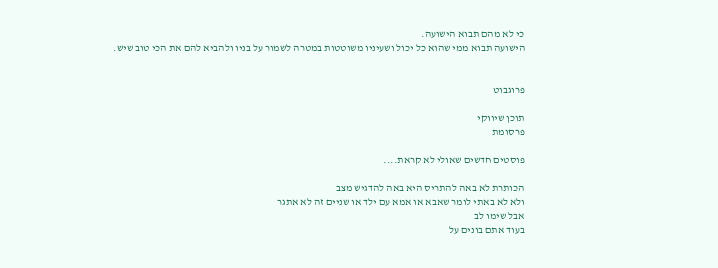כי לא מהם תבוא הישועה.
הישועה תבוא ממי שהוא כל יכול ושעיניו משוטטות במטרה לשמור על בניו ולהביא להם את הכי טוב שיש.


פרוגבוט

תוכן שיווקי
פרסומת

פוסטים חדשים שאולי לא קראת....

הכותרת לא באה להתריס היא באה להדגיש מצב
ולא לא באתי לומר שאבא או אמא עם ילד או שניים זה לא אתגר
אבל שימו לב
בעוד אתם בונים על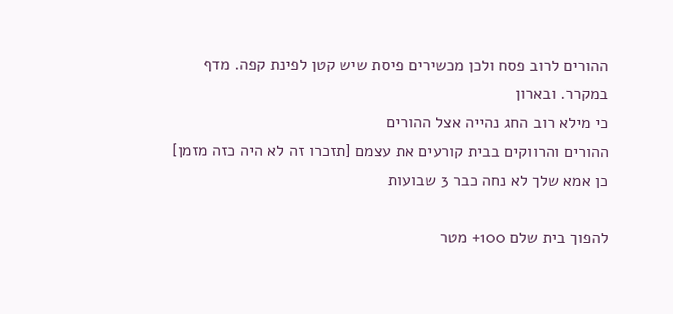ההורים לרוב פסח ולכן מכשירים פיסת שיש קטן לפינת קפה. מדף במקרר. ובארון
כי מילא רוב החג נהייה אצל ההורים
ההורים והרווקים בבית קורעים את עצמם [תזכרו זה לא היה כזה מזמן]
כן אמא שלך לא נחה כבר 3 שבועות

להפוך בית שלם 100+ מטר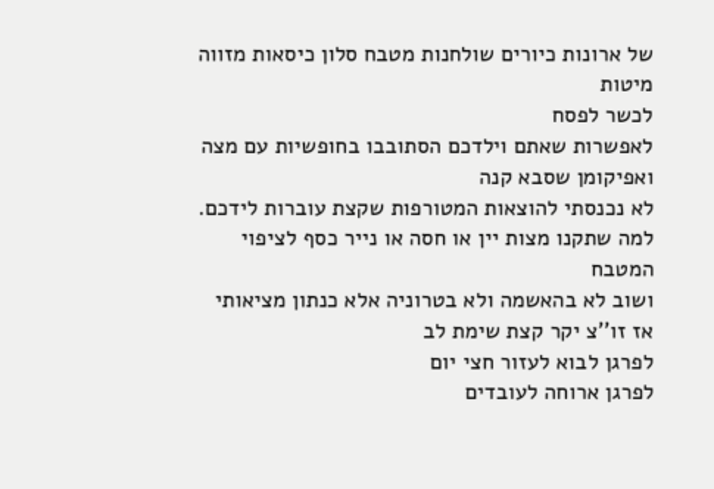של ארונות כיורים שולחנות מטבח סלון כיסאות מזווה מיטות
לכשר לפסח
לאפשרות שאתם וילדכם הסתובבו בחופשיות עם מצה ואפיקומן שסבא קנה
לא נכנסתי להוצאות המטורפות שקצת עוברות לידכם. למה שתקנו מצות יין או חסה או נייר כסף לציפוי המטבח
ושוב לא בהאשמה ולא בטרוניה אלא כנתון מציאותי
אז זו''צ יקר קצת שימת לב
לפרגן לבוא לעזור חצי יום
לפרגן ארוחה לעובדים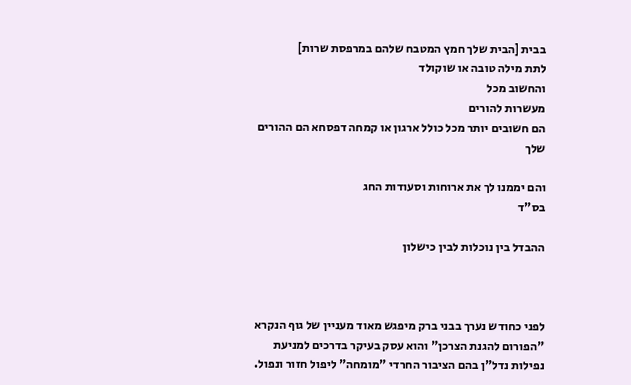בבית [הבית שלך חמץ המטבח שלהם במרפסת שרות]
לתת מילה טובה או שוקולד
והחשוב מכל
מעשרות להורים
הם חשובים יותר מכל כולל ארגון או קמחה דפסחא הם ההורים שלך

והם יממנו לך את ארוחות וסעודות החג
בס"ד

ההבדל בין נוכלות לבין כישלון



לפני כחודש נערך בבני ברק מיפגש מאוד מעניין של גוף הנקרא "הפורום להגנת הצרכן" והוא עסק בעיקר בדרכים למניעת נפילות נדל"ן בהם הציבור החרדי "מומחה" ליפול חזור ונפול.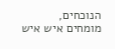הנוכחים, מומחים איש איש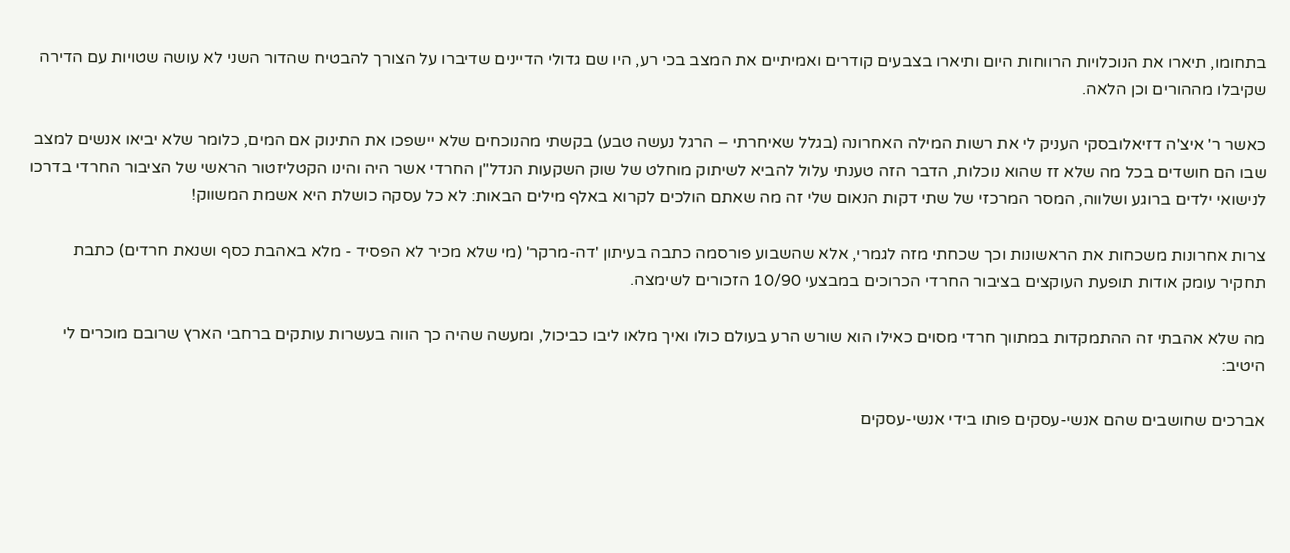בתחומו, תיארו את הנוכלויות הרווחות היום ותיארו בצבעים קודרים ואמיתיים את המצב בכי רע, היו שם גדולי הדיינים שדיברו על הצורך להבטיח שהדור השני לא עושה שטויות עם הדירה שקיבלו מההורים וכן הלאה.

כאשר ר' איצ'ה דזיאלובסקי העניק לי את רשות המילה האחרונה (בגלל שאיחרתי – הרגל נעשה טבע) בקשתי מהנוכחים שלא יישפכו את התינוק אם המים, כלומר שלא יביאו אנשים למצב שבו הם חושדים בכל מה שלא זז שהוא נוכלות, הדבר הזה טענתי עלול להביא לשיתוק מוחלט של שוק השקעות הנדל"ן החרדי אשר היה והינו הקטליזטור הראשי של הציבור החרדי בדרכו לנישואי ילדים ברוגע ושלווה, המסר המרכזי של שתי דקות הנאום שלי זה מה שאתם הולכים לקרוא באלף מילים הבאות: לא כל עסקה כושלת היא אשמת המשווק!

צרות אחרונות משכחות את הראשונות וכך שכחתי מזה לגמרי, אלא שהשבוע פורסמה כתבה בעיתון 'דה-מרקר' (מי שלא מכיר לא הפסיד - מלא באהבת כסף ושנאת חרדים) כתבת תחקיר עומק אודות תופעת העוקצים בציבור החרדי הכרוכים במבצעי 10/90 הזכורים לשימצה.

מה שלא אהבתי זה ההתמקדות במתווך חרדי מסוים כאילו הוא שורש הרע בעולם כולו ואיך מלאו ליבו כביכול, ומעשה שהיה כך הווה בעשרות עותקים ברחבי הארץ שרובם מוכרים לי היטיב:

אברכים שחושבים שהם אנשי-עסקים פותו בידי אנשי-עסקים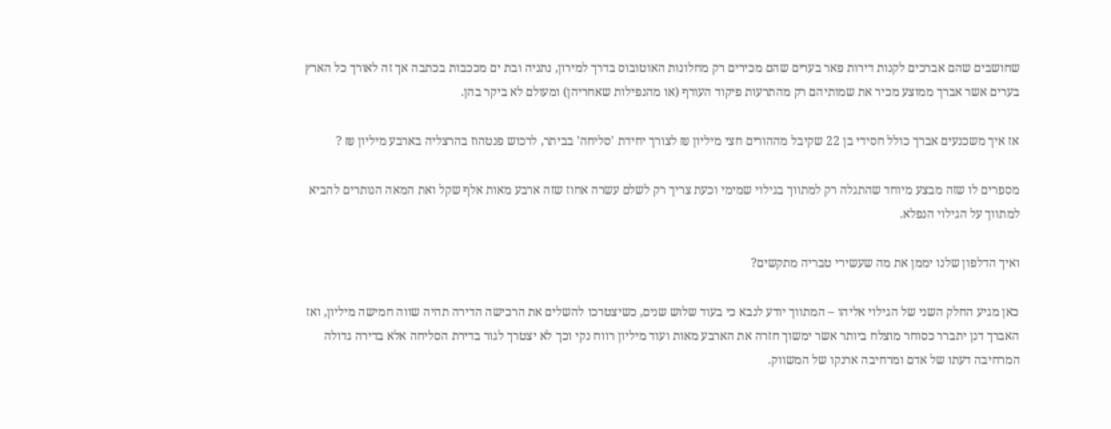שחושבים שהם אברכים לקנות דירות פאר בערים שהם מכירים רק מחלונות האוטובוס בדרך למירון, נתניה ובת ים מככבות בכתבה אך זה לאורך כל הארץ בערים אשר אברך ממוצע מכיר את שמותיהם רק מהתרעות פיקוד העורף (או מהנפילות שאחריהן) ומעולם לא ביקר בהן.

אז איך משכנעים אברך כולל חסידי בן 22 שקיבל מההורים חצי מיליון ₪ לצורך יחידת 'סליחה' בביתר, לרכוש פנטהוז בהרצליה בארבע מיליון ₪ ?

מספרים לו שזה מבצע מיוחד שהתגלה רק למתווך בגילוי שמימי וכעת צריך רק לשלם עשרה אחוז שזה ארבע מאות אלף שקל ואת המאה הנותרים להביא למתווך על הגילוי הנפלא.

ואיך הדלפון שלנו יממן את מה שעשירי טבריה מתקשים?

כאן מגיע החלק השני של הגילוי אליהו – המתווך יודע לנבא כי בעוד שלוש שנים, כשיצטרכו להשלים את הרכישה הדירה תהיה שווה חמישה מיליון, ואז האברך דנן יתברר כסוחר מוצלח ביותר אשר ימשוך חזרה את הארבע מאות ועוד מיליון רווח נקי וכך לא יצטרך לגור בדירת הסליחה אלא בדירה גדולה המרחיבה דעתו של אדם ומרחיבה ארנקו של המשווק.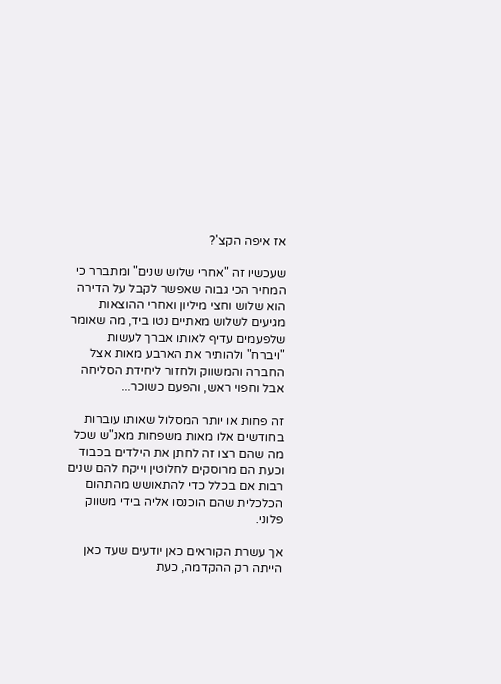אז איפה הקצ'?

שעכשיו זה "אחרי שלוש שנים" ומתברר כי המחיר הכי גבוה שאפשר לקבל על הדירה הוא שלוש וחצי מיליון ואחרי ההוצאות מגיעים לשלוש מאתיים נטו ביד, מה שאומר שלפעמים עדיף לאותו אברך לעשות "ויברח" ולהותיר את הארבע מאות אצל החברה והמשווק ולחזור ליחידת הסליחה אבל וחפוי ראש, והפעם כשוכר...

זה פחות או יותר המסלול שאותו עוברות בחודשים אלו מאות משפחות מאנ"ש שכל מה שהם רצו זה לחתן את הילדים בכבוד וכעת הם מרוסקים לחלוטין וייקח להם שנים רבות אם בכלל כדי להתאושש מהתהום הכלכלית שהם הוכנסו אליה בידי משווק פלוני.

אך עשרת הקוראים כאן יודעים שעד כאן הייתה רק ההקדמה, כעת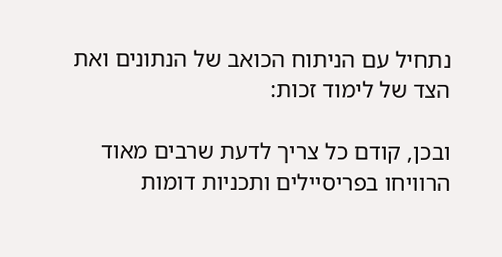נתחיל עם הניתוח הכואב של הנתונים ואת הצד של לימוד זכות:

ובכן, קודם כל צריך לדעת שרבים מאוד הרוויחו בפריסיילים ותכניות דומות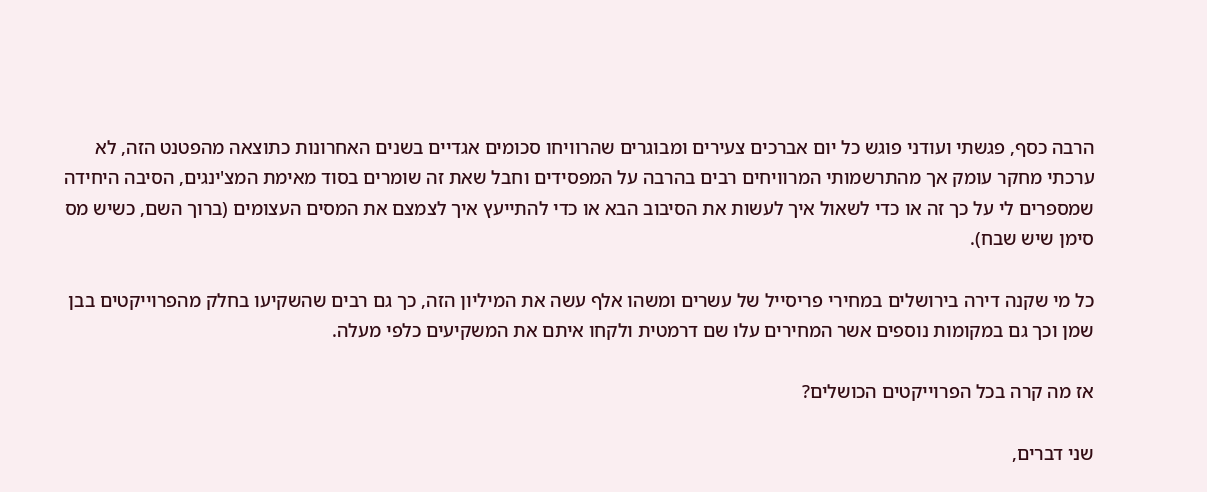הרבה כסף, פגשתי ועודני פוגש כל יום אברכים צעירים ומבוגרים שהרוויחו סכומים אגדיים בשנים האחרונות כתוצאה מהפטנט הזה, לא ערכתי מחקר עומק אך מהתרשמותי המרוויחים רבים בהרבה על המפסידים וחבל שאת זה שומרים בסוד מאימת המצ'ינגים, הסיבה היחידה שמספרים לי על כך זה או כדי לשאול איך לעשות את הסיבוב הבא או כדי להתייעץ איך לצמצם את המסים העצומים (ברוך השם, כשיש מס סימן שיש שבח).

כל מי שקנה דירה בירושלים במחירי פריסייל של עשרים ומשהו אלף עשה את המיליון הזה, כך גם רבים שהשקיעו בחלק מהפרוייקטים בבן שמן וכך גם במקומות נוספים אשר המחירים עלו שם דרמטית ולקחו איתם את המשקיעים כלפי מעלה.

אז מה קרה בכל הפרוייקטים הכושלים?

שני דברים,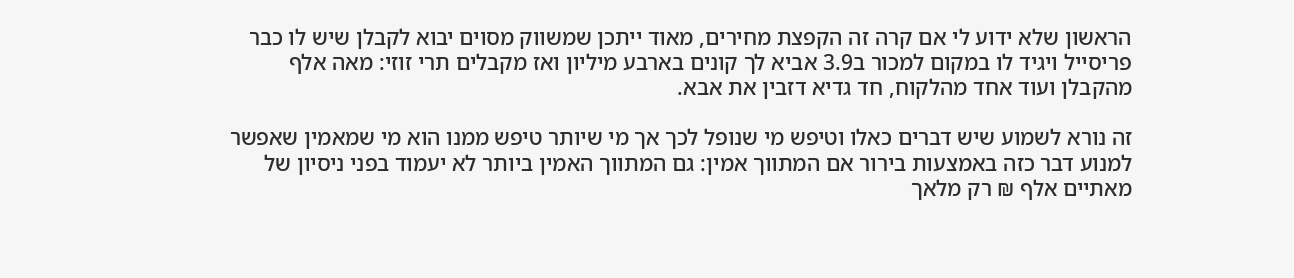הראשון שלא ידוע לי אם קרה זה הקפצת מחירים, מאוד ייתכן שמשווק מסוים יבוא לקבלן שיש לו כבר פריסייל ויגיד לו במקום למכור ב3.9 אביא לך קונים בארבע מיליון ואז מקבלים תרי זוזי: מאה אלף מהקבלן ועוד אחד מהלקוח, חד גדיא דזבין את אבא.

זה נורא לשמוע שיש דברים כאלו וטיפש מי שנופל לכך אך מי שיותר טיפש ממנו הוא מי שמאמין שאפשר למנוע דבר כזה באמצעות בירור אם המתווך אמין: גם המתווך האמין ביותר לא יעמוד בפני ניסיון של מאתיים אלף ₪ רק מלאך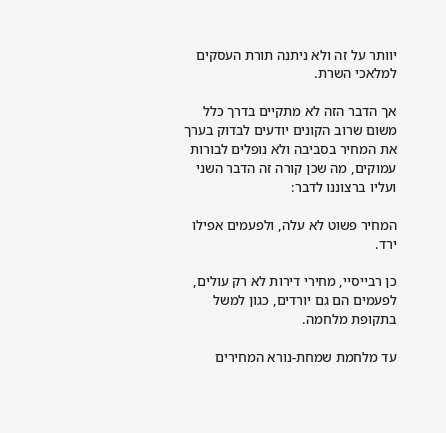יוותר על זה ולא ניתנה תורת העסקים למלאכי השרת.

אך הדבר הזה לא מתקיים בדרך כלל משום שרוב הקונים יודעים לבדוק בערך את המחיר בסביבה ולא נופלים לבורות עמוקים, מה שכן קורה זה הדבר השני ועליו ברצוננו לדבר:

המחיר פשוט לא עלה, ולפעמים אפילו ירד.

כן רבייסיי, מחירי דירות לא רק עולים, לפעמים הם גם יורדים, כגון למשל בתקופת מלחמה.

עד מלחמת שמחת-נורא המחירים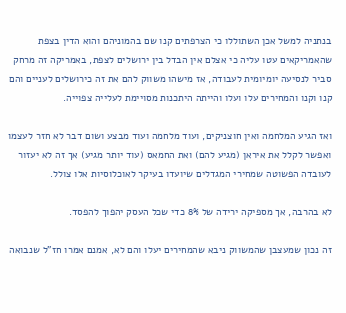בנתניה למשל אכן השתוללו כי הצרפתים קנו שם בהמוניהם והוא הדין בצפת שהאמריקאים עטו עליה כי אצלם אין הבדל בין ירושלים לצפת, באמריקה זה מרחק סביר לנסיעה יומיומית לעבודה, אז מישהו משווק להם את זה כירושלים לעניים והם קנו וקנו והמחירים עלו ועלו והייתה היתכנות מסויימת לעלייה צפוייה.

ואז הגיע המלחמה ואין חוצניקים, ועוד מלחמה ועוד מבצע ושום דבר לא חזר לעצמו ואפשר לקלל את איראן (מגיע להם) ואת החמאס (עוד יותר מגיע) אך זה לא יעזור לעובדה הפשוטה שמחירי המגדלים שיועדו בעיקר לאוכלוסיות אלו צולל.

לא בהרבה, אך מספיקה ירידה של 8% כדי שכל העסק יהפוך להפסד.

זה נכון שמעצבן שהמשווק ניבא שהמחירים יעלו והם לא, אמנם אמרו חז"ל שנבואה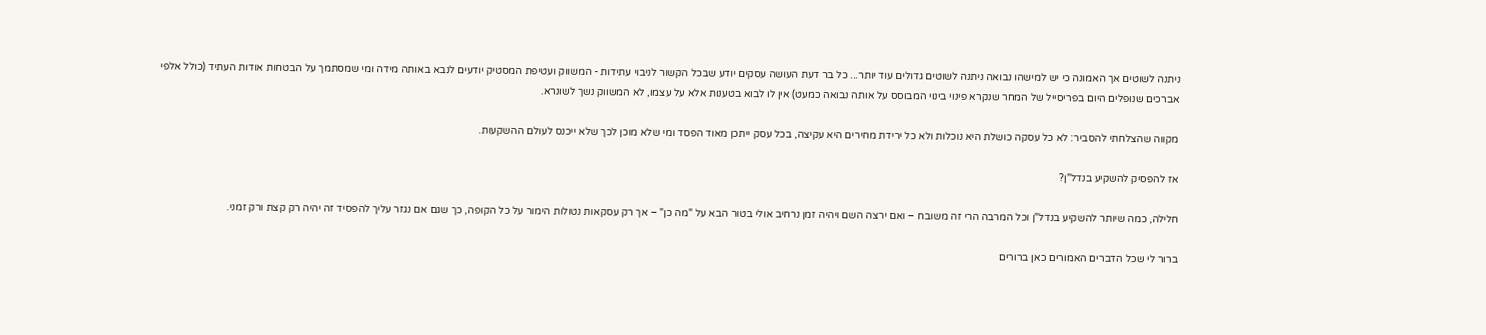ניתנה לשוטים אך האמונה כי יש למישהו נבואה ניתנה לשוטים גדולים עוד יותר... כל בר דעת העושה עסקים יודע שבכל הקשור לניבוי עתידות - המשווק ועטיפת המסטיק יודעים לנבא באותה מידה ומי שמסתמך על הבטחות אודות העתיד (כולל אלפי אברכים שנופלים היום בפריסייל של המחר שנקרא פינוי בינוי המבוסס על אותה נבואה כמעט) אין לו לבוא בטענות אלא על עצמו, לא המשווק נשך לשונרא.

מקווה שהצלחתי להסביר: לא כל עסקה כושלת היא נוכלות ולא כל ירידת מחירים היא עקיצה, בכל עסק ייתכן מאוד הפסד ומי שלא מוכן לכך שלא ייכנס לעולם ההשקעות.

אז להפסיק להשקיע בנדל"ן?

חלילה, כמה שיותר להשקיע בנדל"ן וכל המרבה הרי זה משובח – ואם ירצה השם ויהיה זמן נרחיב אולי בטור הבא על "מה כן" – אך רק עסקאות נטולות הימור על כל הקופה, כך שגם אם נגזר עליך להפסיד זה יהיה רק קצת ורק זמני.

ברור לי שכל הדברים האמורים כאן ברורים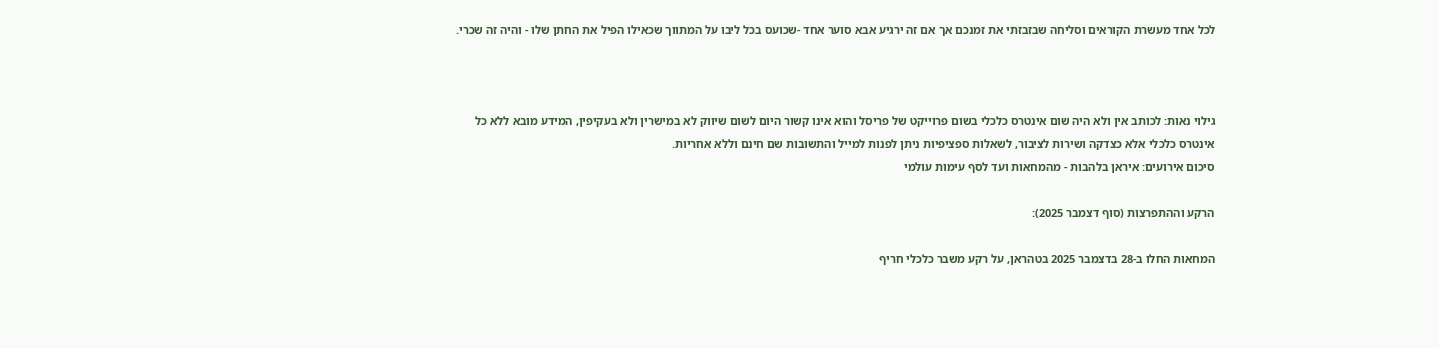לכל אחד מעשרת הקוראים וסליחה שבזבזתי את זמנכם אך אם זה ירגיע אבא סוער אחד -שכועס בכל ליבו על המתווך שכאילו הפיל את החתן שלו - והיה זה שכרי.



גילוי נאות: לכותב אין ולא היה שום אינטרס כלכלי בשום פרוייקט של פריסל והוא אינו קשור היום לשום שיווק לא במישרין ולא בעקיפין, המידע מובא ללא כל אינטרס כלכלי אלא כצדקה ושירות לציבור, לשאלות ספציפיות ניתן לפנות למייל והתשובות שם חינם וללא אחריות.
סיכום אירועים: איראן בלהבות - מהמחאות ועד לסף עימות עולמי

הרקע וההתפרצות (סוף דצמבר 2025):

המחאות החלו ב-28 בדצמבר 2025 בטהראן, על רקע משבר כלכלי חריף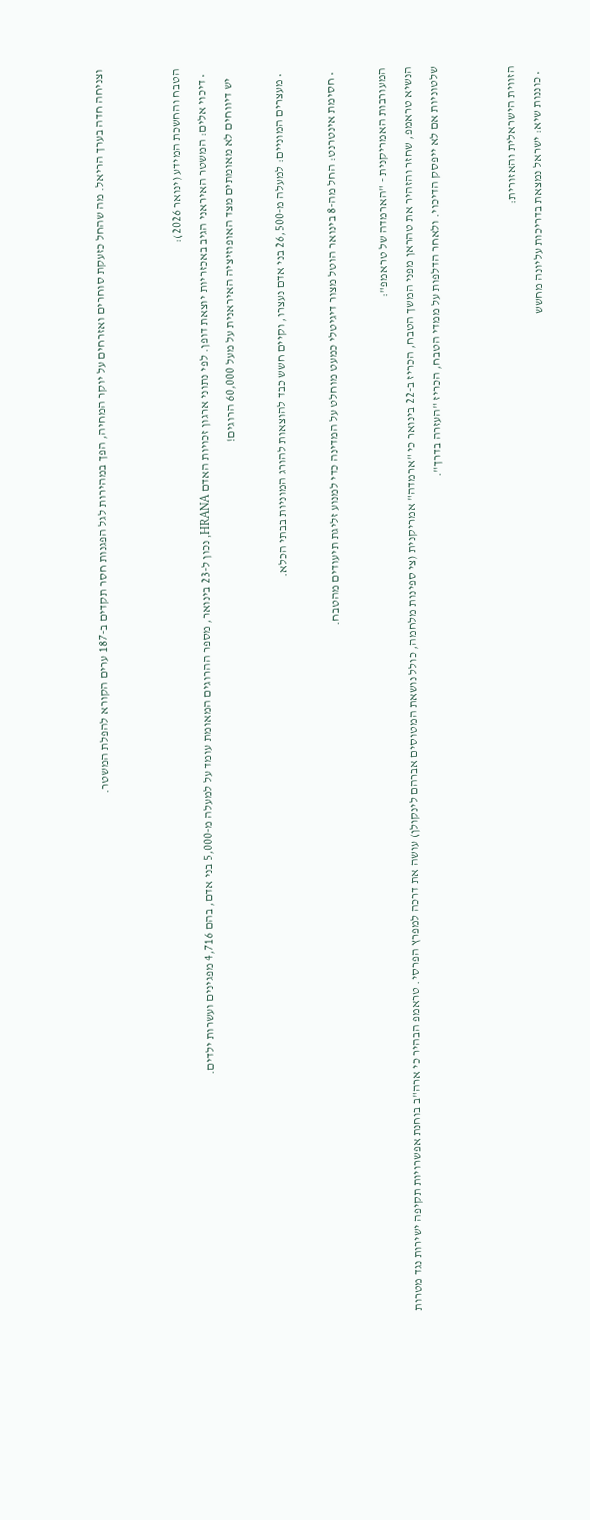וצניחה חדה בערך הריאל. מה שהחל כזעקת סוחרים ואזרחים על יוקר המחיה, הפך במהירות לגל הפגנות חסר תקדים ב-187 ערים הקורא להפלת המשטר.


הטבח והחשכת המידע (ינואר 2026):
  • דיכוי אלים: המשטר האיראני הגיב באכזריות יוצאת דופן. לפי נתוני ארגון זכויות האדם HRANA, נכון ל-23 בינואר, מספר ההרוגים המאומת עומד על למעלה מ-5,000 בני אדם, בהם 4,716 מפגינים ועשרות ילדים.
    יש דיווחים לא מאומתים מצד האופוזיציה האיראנית על מעל 60,000 הרוגים!

  • מעצרים המוניים: למעלה מ-26,500 בני אדם נעצרו, וקיים חשש כבד להוצאות להורג המוניות בבתי הכלא.

  • חסימת אינטרנט: החל מה-8 בינואר הוטל מצור דיגיטלי כמעט מוחלט על המדינה כדי למנוע זליגת תיעודים מהטבח.

המעורבות האמריקנית - "הארמדה של טראמפ":
הנשיא טראמפ, שחזר והזהיר את טהראן מפני המשך הטבח, הכריז ב-22 בינואר כי "ארמדה" אמריקנית (צי ספינות מלחמה, כולל נושאת המטוסים אברהם לינקולן) עושה את דרכה למפרץ הפרסי. טראמפ הבהיר כי ארה"ב בוחנת אפשרויות תקיפה ישירות נגד מטרות שלטוניות אם לא ייפסק הדיכוי. ולאחר הדלפות על ממדי הטבח, הכריז "העזרה בדרך".


הזווית הישראלית והאזורית:
  • כוננות שיא: ישראל נמצאת בדריכות עליונה מחשש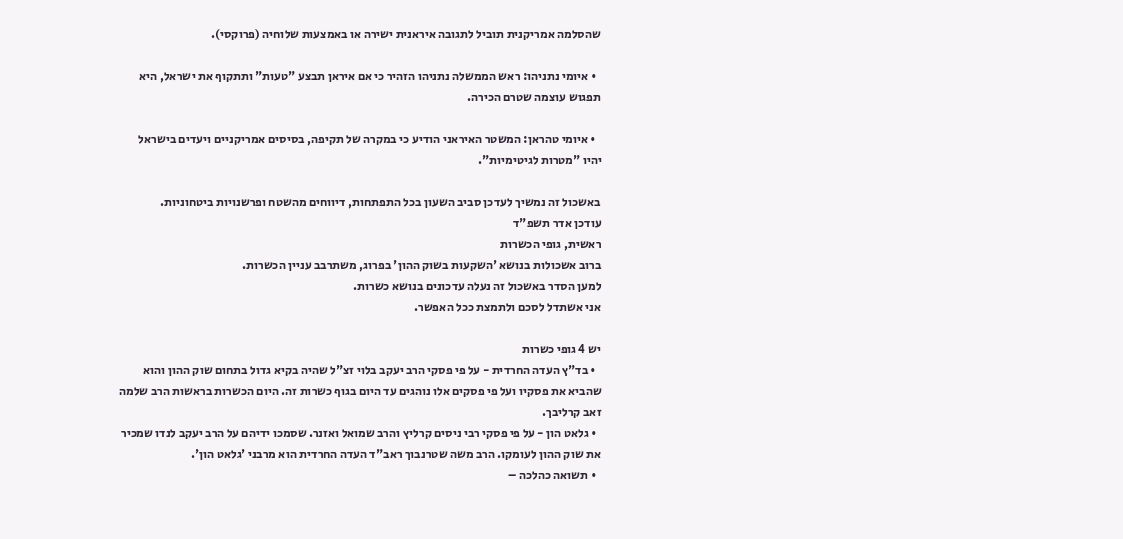שהסלמה אמריקנית תוביל לתגובה איראנית ישירה או באמצעות שלוחיה (פרוקסי).

  • איומי נתניהו: ראש הממשלה נתניהו הזהיר כי אם איראן תבצע "טעות" ותתקוף את ישראל, היא תפגוש עוצמה שטרם הכירה.

  • איומי טהראן: המשטר האיראני הודיע כי במקרה של תקיפה, בסיסים אמריקניים ויעדים בישראל יהיו "מטרות לגיטימיות".

באשכול זה נמשיך לעדכן סביב השעון בכל התפתחות, דיווחים מהשטח ופרשנויות ביטחוניות.
עודכן אדר תשפ"ד
ראשית, גופי הכשרות
ברוב אשכולות בנושא 'השקעות בשוק ההון' בפרוג, משתרבב עניין הכשרות.
למען הסדר באשכול זה נעלה עדכונים בנושא כשרות.
אני אשתדל לסכם ולתמצת ככל האפשר.

יש 4 גופי כשרות
  • בד"ץ העדה החרדית - על פי פסקי הרב יעקב בלוי זצ"ל שהיה בקיא גדול בתחום שוק ההון והוא שהביא את פסקיו ועל פי פסקים אלו נוהגים עד היום בגוף כשרות זה. היום הכשרות בראשות הרב שלמה זאב קרליבך.
  • גלאט הון - על פי פסקי רבי ניסים קרליץ והרב שמואל ואזנר. שסמכו ידיהם על הרב יעקב לנדו שמכיר את שוק ההון לעומקו. הרב משה שטרנבוך ראב"ד העדה החרדית הוא מרבני 'גלאט הון'.
  • תשואה כהלכה –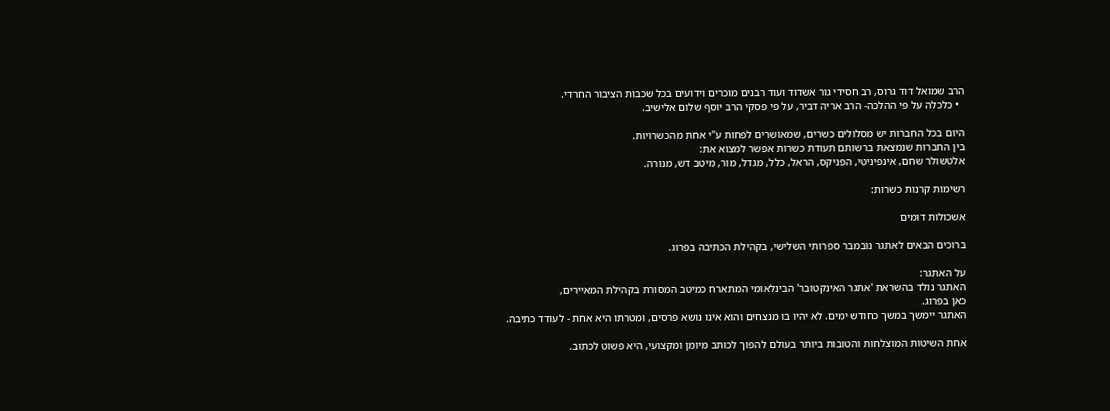הרב שמואל דוד גרוס, רב חסידי גור אשדוד ועוד רבנים מוכרים וידועים בכל שכבות הציבור החרדי.
  • כלכלה על פי ההלכה- הרב אריה דביר, על פי פסקי הרב יוסף שלום אלישיב.

היום בכל החברות יש מסלולים כשרים, שמאושרים לפחות ע"י אחת מהכשרויות.
בין החברות שנמצאת ברשותם תעודת כשרות אפשר למצוא את:
אלטשולר שחם, אינפיניטי, הפניקס, הראל, כלל, מגדל, מור, מיטב דש, מנורה.

רשימות קרנות כשרות:

אשכולות דומים

ברוכים הבאים לאתגר נובמבר ספרותי השלישי, בקהילת הכתיבה בפרוג.

על האתגר:
האתגר נולד בהשראת 'אתגר האינקטובר' הבינלאומי המתארח כמיטב המסורת בקהילת המאיירים,
כאן בפרוג.
האתגר יימשך במשך כחודש ימים. לא יהיו בו מנצחים והוא אינו נושא פרסים, ומטרתו היא אחת - לעודד כתיבה.

אחת השיטות המוצלחות והטובות ביותר בעולם להפוך לכותב מיומן ומקצועי, היא פשוט לכתוב.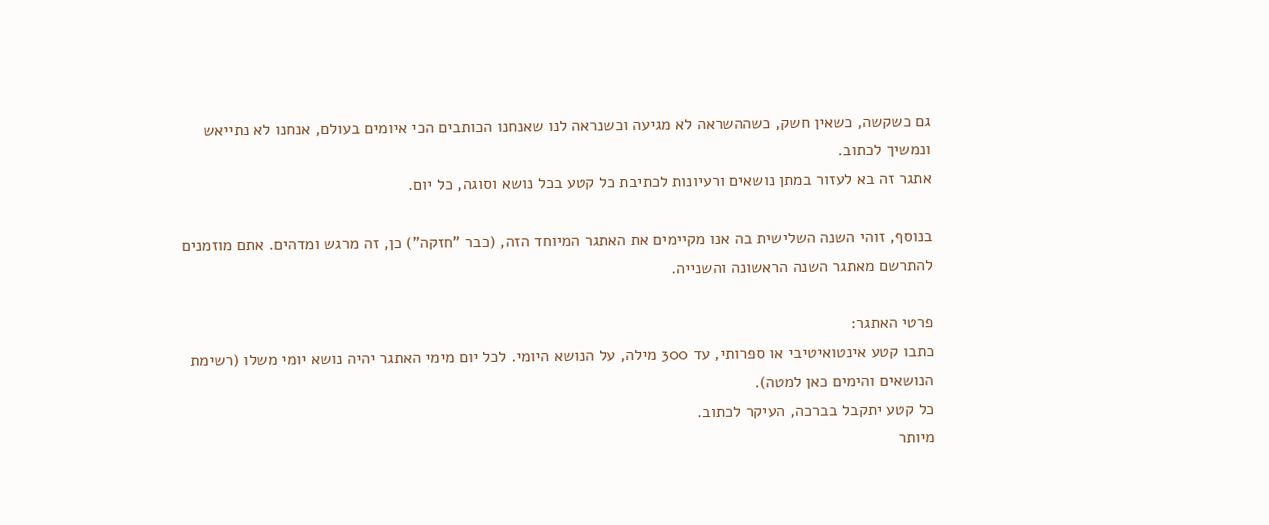גם כשקשה, כשאין חשק, כשההשראה לא מגיעה וכשנראה לנו שאנחנו הכותבים הכי איומים בעולם, אנחנו לא נתייאש ונמשיך לכתוב.
אתגר זה בא לעזור במתן נושאים ורעיונות לכתיבת כל קטע בכל נושא וסוגה, כל יום.

בנוסף, זוהי השנה השלישית בה אנו מקיימים את האתגר המיוחד הזה, (כבר "חזקה") כן, זה מרגש ומדהים. אתם מוזמנים להתרשם מאתגר השנה הראשונה והשנייה.

פרטי האתגר:
כתבו קטע אינטואיטיבי או ספרותי, עד 300 מילה, על הנושא היומי. לכל יום מימי האתגר יהיה נושא יומי משלו (רשימת הנושאים והימים כאן למטה).
כל קטע יתקבל בברכה, העיקר לכתוב.
מיותר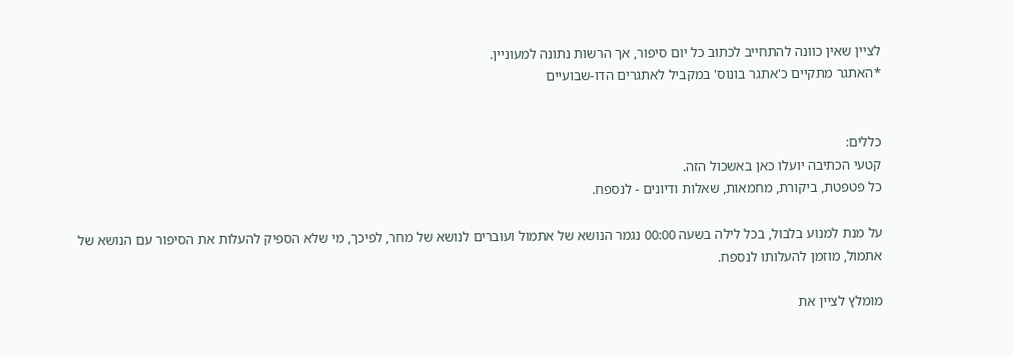לציין שאין כוונה להתחייב לכתוב כל יום סיפור, אך הרשות נתונה למעוניין.
*האתגר מתקיים כ'אתגר בונוס' במקביל לאתגרים הדו-שבועיים


כללים:
קטעי הכתיבה יועלו כאן באשכול הזה.
כל פטפטת, ביקורת, מחמאות, שאלות ודיונים - לנספח.

על מנת למנוע בלבול, בכל לילה בשעה 00:00 נגמר הנושא של אתמול ועוברים לנושא של מחר, לפיכך, מי שלא הספיק להעלות את הסיפור עם הנושא של אתמול, מוזמן להעלותו לנספח.

מומלץ לציין את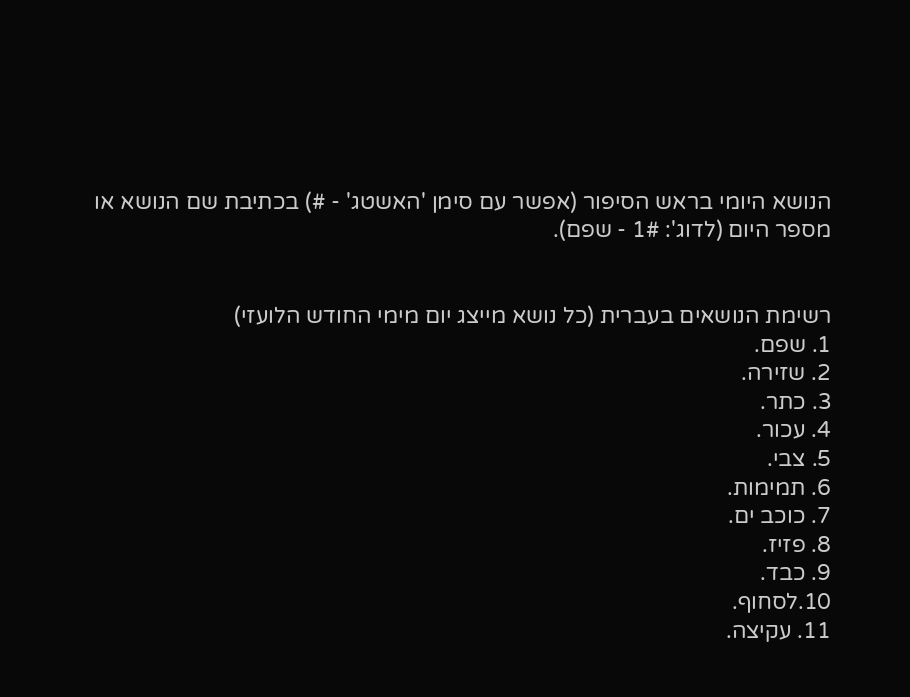הנושא היומי בראש הסיפור (אפשר עם סימן 'האשטג' - #) בכתיבת שם הנושא או מספר היום (לדוג': 1# - שפם).


רשימת הנושאים בעברית (כל נושא מייצג יום מימי החודש הלועזי)
1. שפם.
2. שזירה.
3. כתר.
4. עכור.
5. צבי.
6. תמימות.
7. כוכב ים.
8. פזיז.
9. כבד.
10.לסחוף.
11. עקיצה.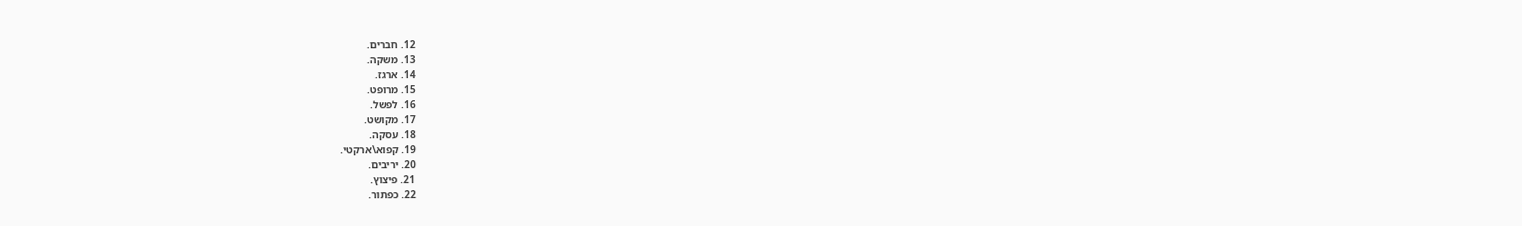12. חברים.
13. משקה.
14. ארגז.
15. מרופט.
16. לפשל.
17. מקושט.
18. עסקה.
19. קפוא\ארקטי.
20. יריבים.
21. פיצוץ.
22. כפתור.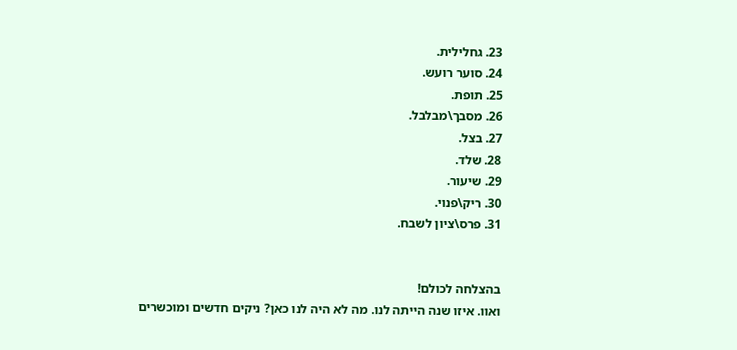23. גחלילית.
24. סוער רועש.
25. תופת.
26. מסבך\מבלבל.
27. בצל.
28. שלד.
29. שיעור.
30. ריק\פנוי.
31. פרס\ציון לשבח.


בהצלחה לכולם!
ואוו. איזו שנה הייתה לנו. מה לא היה לנו כאן? ניקים חדשים ומוכשרים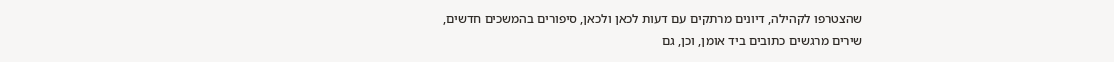שהצטרפו לקהילה, דיונים מרתקים עם דעות לכאן ולכאן, סיפורים בהמשכים חדשים, שירים מרגשים כתובים ביד אומן, וכן, גם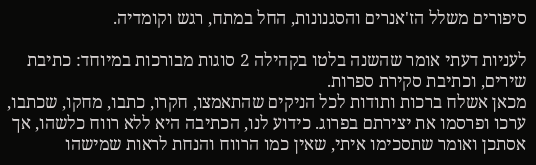סיפורים משלל הז'אנרים והסגנונות, החל במתח, רגש וקומדיה.

לעניות דעתי אומר שהשנה בלטו בקהילה 2 סוגות מבורכות במיוחד: כתיבת שירים, וכתיבת סקירת ספרות.
מכאן אשלח ברכות ותודות לכל הניקים שהתאמצו, חקרו, כתבו, מחקו, שכתבו, ערכו ופרסמו את יצירתם בפרוג. כידוע לנו, הכתיבה היא ללא רווח כלשהו, אך אסתכן ואומר שתסכימו איתי, שאין כמו הרווח והנחת לראות שמישהו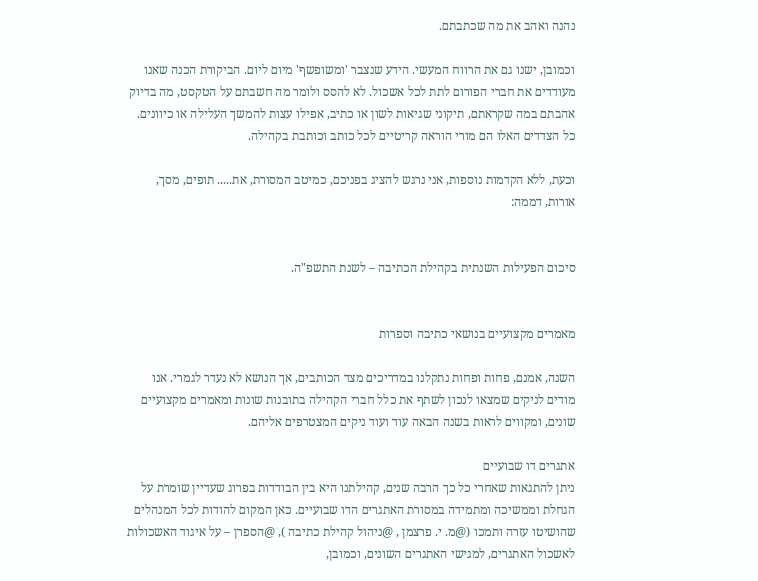נהנה ואהב את מה שכתבתם.

וכמובן, ישנו גם את הרווח המעשי. הידע שנצבר 'ומשופשף' מיום ליום. הביקורת הכנה שאנו מעודדים את חברי הפורום לתת לכל אשכול. לא להסס ולומר מה חשבתם על הטקסט, מה בדיוק אהבתם במה שקראתם, תיקוני שגיאות לשון או כתיב, אפילו עצות להמשך העלילה או כיוונים. כל הצדדים האלו הם מורי הוראה קריטיים לכל כותב וכותבת בקהילה.

וכעת, ללא הקדמות נוספות, אני נרגש להציג בפניכם, כמיטב המסורת, את..... תופים, מסך, אורות, דממה:


סיכום הפעילות השנתית בקהילת הכתיבה – לשנת התשפ"ה.


מאמרים מקצועיים בנושאי כתיבה וספרות

השנה, אמנם, פחות ופחות נתקלנו במדריכים מצד הכותבים, אך הנושא לא נעדר לגמרי. אנו מודים לניקים שמצאו לנכון לשתף את כלל חברי הקהילה בתובנות שונות ומאמרים מקצועיים שונים, ומקווים לראות בשנה הבאה עוד ועוד ניקים המצטרפים אליהם.

אתגרים דו שבועיים
ניתן להתגאות שאחרי כל כך הרבה שנים, קהילתנו היא בין הבודדות בפרוג שעדיין שומרת על הגחלת וממשיכה ומתמידה במסורת האתגרים הדו שבועיים. כאן המקום להודות לכל המנהלים שהושיטו עזרה ותמכו (@מ. י. פרצמן , @ניהול קהילת כתיבה ), @הספרן – על איגוד האשכולות לאשכול האתגרים, למגישי האתגרים השונים, וכמובן,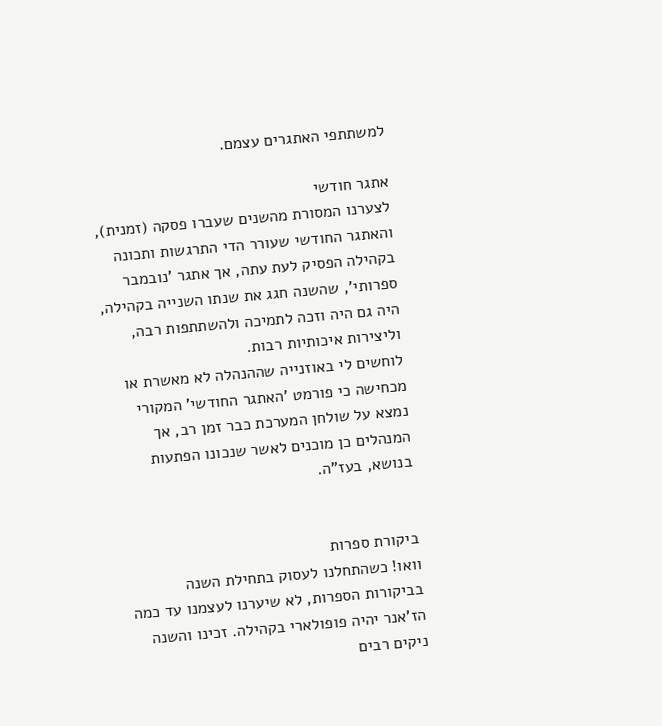למשתתפי האתגרים עצמם.

אתגר חודשי
לצערנו המסורת מהשנים שעברו פסקה (זמנית), והאתגר החודשי שעורר הדי התרגשות ותכונה בקהילה הפסיק לעת עתה, אך אתגר 'נובמבר ספרותי', שהשנה חגג את שנתו השנייה בקהילה, היה גם היה וזכה לתמיכה ולהשתתפות רבה, וליצירות איכותיות רבות.
לוחשים לי באוזנייה שההנהלה לא מאשרת או מכחישה כי פורמט 'האתגר החודשי' המקורי נמצא על שולחן המערכת כבר זמן רב, אך המנהלים כן מוכנים לאשר שנכונו הפתעות בנושא, בעז"ה.


ביקורת ספרות
וואו! כשהתחלנו לעסוק בתחילת השנה בביקורות הספרות, לא שיערנו לעצמנו עד כמה הז'אנר יהיה פופולארי בקהילה. זכינו והשנה ניקים רבים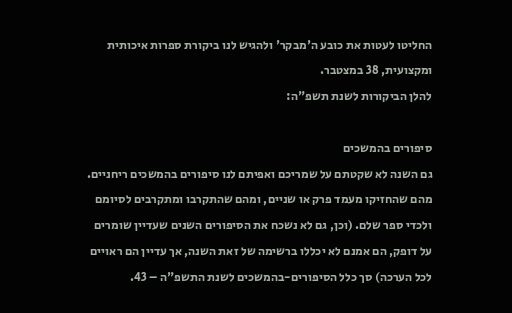החליטו לעטות את כובע ה'מבקר' ולהגיש לנו ביקורת ספרות איכותית ומקצועית, 38 במצטבר.
להלן הביקורות לשנת תשפ"ה:

סיפורים בהמשכים
גם השנה לא שקטתם על שמריכם ואפיתם לנו סיפורים בהמשכים ריחניים. מהם שהחזיקו מעמד פרק או שניים, ומהם שהתקרבו ומתקרבים לסיומם ולכדי ספר שלם. (וכן, גם לא נשכח את הסיפורים השנים שעדיין שומרים על דופק, הם אמנם לא יכללו ברשימה של זאת השנה, אך עדיין הם ראויים לכל הערכה) סך כלל הסיפורים-בהמשכים לשנת התשפ"ה – 43.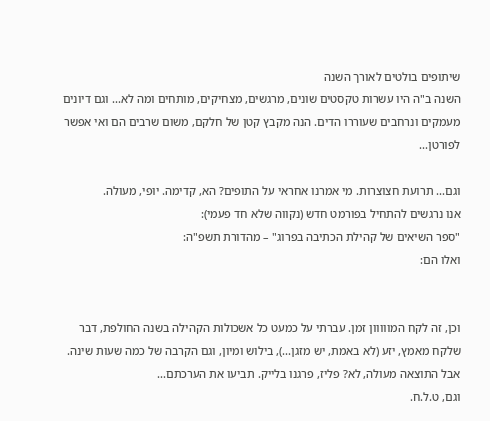שיתופים בולטים לאורך השנה
השנה ב"ה היו עשרות טקסטים שונים, מרגשים, מצחיקים, מותחים ומה לא... וגם דיונים מעמקים ונרחבים שעוררו הדים. הנה מקבץ קטן של חלקם, משום שרבים הם ואי אפשר לפורטן...

וגם... תרועת חצוצרות. מי אמרנו אחראי על התופים? הא, קדימה. יופי, מעולה.
אנו נרגשים להתחיל בפורמט חדש (נקווה שלא חד פעמי):
"ספר השיאים של קהילת הכתיבה בפרוג" – מהדורת תשפ"ה:
ואלו הם:


וכן, זה לקח המווווון זמן. עברתי על כמעט כל אשכולות הקהילה בשנה החולפת, דבר שלקח מאמץ, יזע (לא באמת, יש מזגן...), בילוש ומיון, וגם הקרבה של כמה שעות שינה. אבל התוצאה מעולה, לא? פליז, פרגנו בלייק. תביעו את הערכתם...
וגם, ט.ל.ח.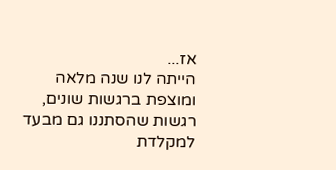אז...
הייתה לנו שנה מלאה ומוצפת ברגשות שונים, רגשות שהסתננו גם מבעד למקלדת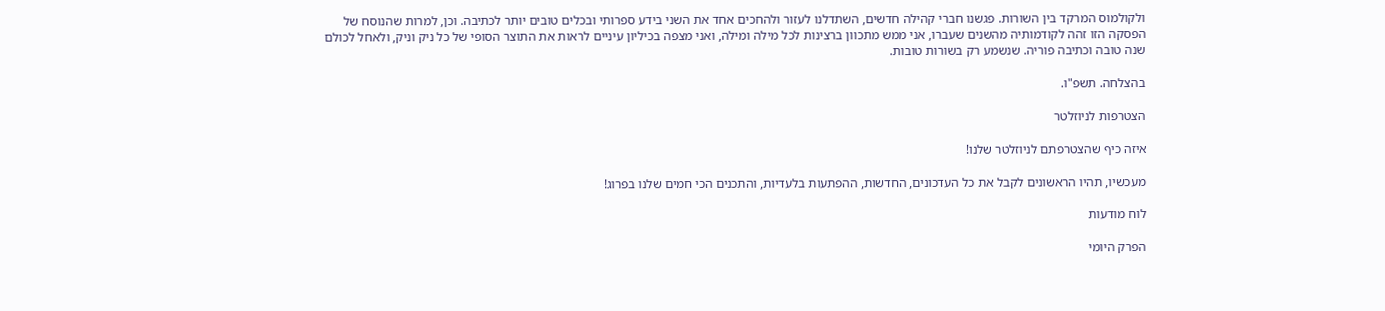ולקולמוס המרקד בין השורות. פגשנו חברי קהילה חדשים, השתדלנו לעזור ולהחכים אחד את השני בידע ספרותי ובכלים טובים יותר לכתיבה. וכן, למרות שהנוסח של הפסקה הזו זהה לקודמותיה מהשנים שעברו, אני ממש מתכוון ברצינות לכל מילה ומילה, ואני מצפה בכיליון עיניים לראות את התוצר הסופי של כל ניק וניק, ולאחל לכולם שנה טובה וכתיבה פוריה. שנשמע רק בשורות טובות.

בהצלחה. תשפ"ו.

הצטרפות לניוזלטר

איזה כיף שהצטרפתם לניוזלטר שלנו!

מעכשיו, תהיו הראשונים לקבל את כל העדכונים, החדשות, ההפתעות בלעדיות, והתכנים הכי חמים שלנו בפרוג!

לוח מודעות

הפרק היומי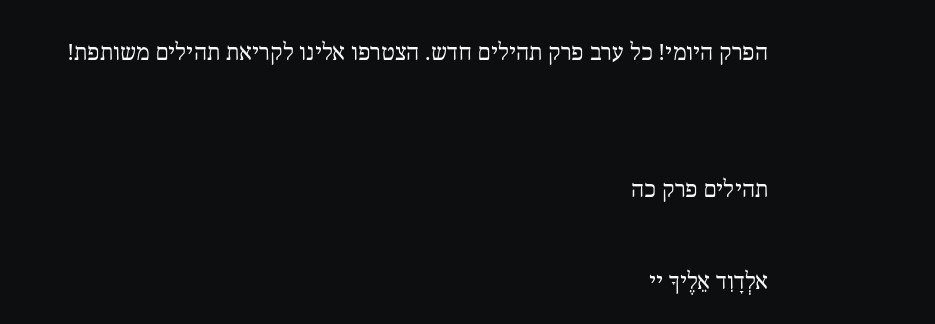הפרק היומי! כל ערב פרק תהילים חדש. הצטרפו אלינו לקריאת תהילים משותפת!


תהילים פרק כה

אלְדָוִד אֵלֶיךָ יי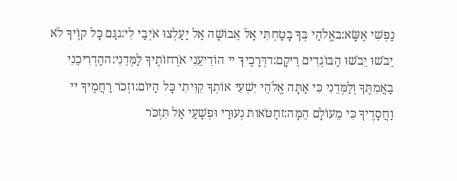נַפְשִׁי אֶשָּׂא:באֱלֹהַי בְּךָ בָטַחְתִּי אַל אֵבוֹשָׁה אַל יַעַלְצוּ אֹיְבַי לִי:גגַּם כָּל קוֶֹיךָ לֹא יֵבֹשׁוּ יֵבֹשׁוּ הַבּוֹגְדִים רֵיקָם:דדְּרָכֶיךָ יי הוֹדִיעֵנִי אֹרְחוֹתֶיךָ לַמְּדֵנִי:ההַדְרִיכֵנִי בַאֲמִתֶּךָ וְלַמְּדֵנִי כִּי אַתָּה אֱלֹהֵי יִשְׁעִי אוֹתְךָ קִוִּיתִי כָּל הַיּוֹם:וזְכֹר רַחֲמֶיךָ יי וַחֲסָדֶיךָ כִּי מֵעוֹלָם הֵמָּה:זחַטֹּאות נְעוּרַי וּפְשָׁעַי אַל תִּזְכֹּר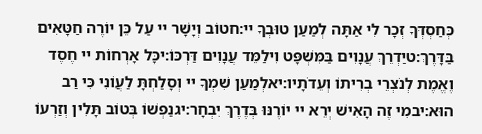כְּחַסְדְּךָ זְכָר לִי אַתָּה לְמַעַן טוּבְךָ יי:חטוֹב וְיָשָׁר יי עַל כֵּן יוֹרֶה חַטָּאִים בַּדָּרֶךְ:טיַדְרֵךְ עֲנָוִים בַּמִּשְׁפָּט וִילַמֵּד עֲנָוִים דַּרְכּוֹ:יכָּל אָרְחוֹת יי חֶסֶד וֶאֱמֶת לְנֹצְרֵי בְרִיתוֹ וְעֵדֹתָיו:יאלְמַעַן שִׁמְךָ יי וְסָלַחְתָּ לַעֲוֹנִי כִּי רַב הוּא:יבמִי זֶה הָאִישׁ יְרֵא יי יוֹרֶנּוּ בְּדֶרֶךְ יִבְחָר:יגנַפְשׁוֹ בְּטוֹב תָּלִין וְזַרְעוֹ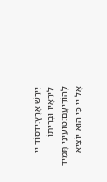יִירַשׁ אָרֶץ:ידסוֹד יי לִירֵאָיו וּבְרִיתוֹ לְהוֹדִיעָם:טועֵינַי תָּמִיד אֶל יי כִּי הוּא יוֹצִיא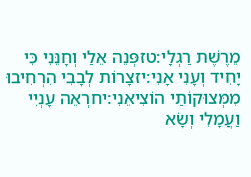מֵרֶשֶׁת רַגְלָי:טזפְּנֵה אֵלַי וְחָנֵּנִי כִּי יָחִיד וְעָנִי אָנִי:יזצָרוֹת לְבָבִי הִרְחִיבוּ מִמְּצוּקוֹתַי הוֹצִיאֵנִי:יחרְאֵה עָנְיִי וַעֲמָלִי וְשָׂא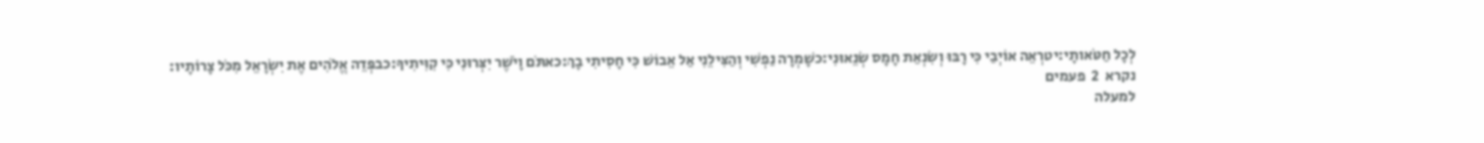לְכָל חַטֹּאותָי:יטרְאֵה אוֹיְבַי כִּי רָבּוּ וְשִׂנְאַת חָמָס שְׂנֵאוּנִי:כשָׁמְרָה נַפְשִׁי וְהַצִּילֵנִי אַל אֵבוֹשׁ כִּי חָסִיתִי בָךְ:כאתֹּם וָיֹשֶׁר יִצְּרוּנִי כִּי קִוִּיתִיךָ:כבפְּדֵה אֱלֹהִים אֶת יִשְׂרָאֵל מִכֹּל צָרוֹתָיו:
נקרא  2  פעמים
למעלה